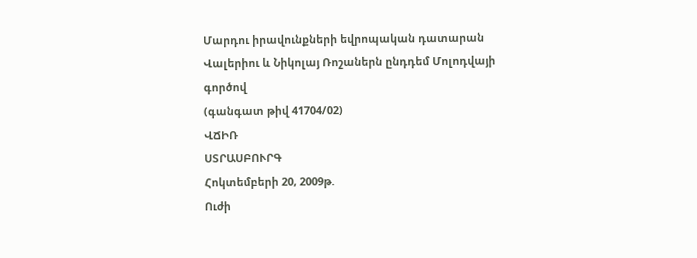Մարդու իրավունքների եվրոպական դատարան
Վալերիու և Նիկոլայ Ռոշաներն ընդդեմ Մոլոդվայի գործով
(գանգատ թիվ 41704/02)
ՎՃԻՌ
ՍՏՐԱՍԲՈՒՐԳ
Հոկտեմբերի 20, 2009թ.
Ուժի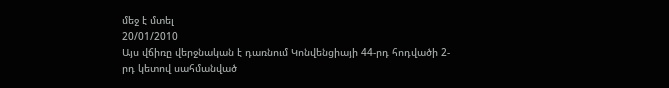մեջ է մտել
20/01/2010
Այս վճիռը վերջնական է դառնում Կոնվենցիայի 44-րդ հոդվածի 2-րդ կետով սահմանված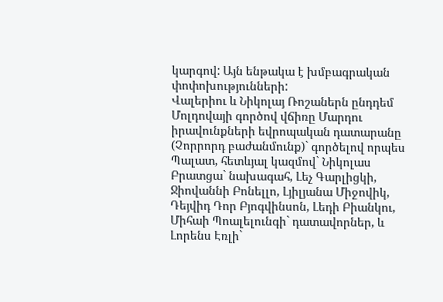կարգով: Այն ենթակա է խմբագրական փոփոխությունների:
Վալերիու և Նիկոլայ Ռոշաներն ընդդեմ Մոլդովայի գործով վճիռը Մարդու իրավունքների եվրոպական դատարանը (Չորրորդ բաժանմունք)` գործելով որպես Պալատ, հետևյալ կազմով` Նիկոլաս Բրատցա` նախագահ, Լեչ Գարլիցկի, Ջիովաննի Բոնելլո, Լյիլյանա Միջովիկ, Դեյվիդ Դոր Բյոգվինսոն, Լեդի Բիանկու, Միհաի Պոալելունգի` դատավորներ, և Լորենս Էռլի`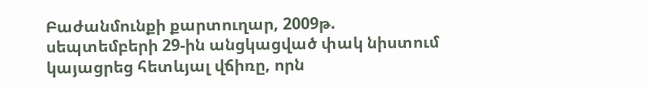Բաժանմունքի քարտուղար, 2009թ. սեպտեմբերի 29-ին անցկացված փակ նիստում կայացրեց հետևյալ վճիռը, որն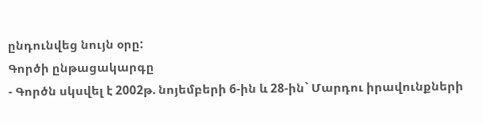ընդունվեց նույն օրը:
Գործի ընթացակարգը
- Գործն սկսվել է 2002թ. նոյեմբերի 6-ին և 28-ին` Մարդու իրավունքների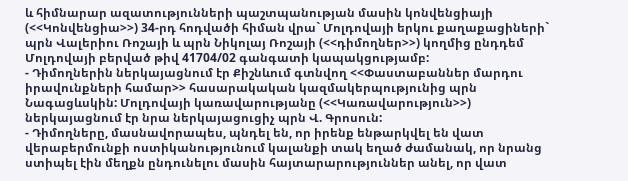և հիմնարար ազատությունների պաշտպանության մասին կոնվենցիայի (<<Կոնվենցիա>>) 34-րդ հոդվածի հիման վրա` Մոլդովայի երկու քաղաքացիների` պրն Վալերիու Ռոշայի և պրն Նիկոլայ Ռոշայի (<<դիմողներ>>) կողմից ընդդեմ Մոլդովայի բերված թիվ 41704/02 գանգատի կապակցությամբ:
- Դիմողներին ներկայացնում էր Քիշնևում գտնվող <<Փաստաբաններ մարդու իրավունքների համար>> հասարակական կազմակերպությունից պրն Նագացևսկին: Մոլդովայի կառավարությանը (<<Կառավարություն>>) ներկայացնում էր նրա ներկայացուցիչ պրն Վ. Գրոսուն:
- Դիմողները, մասնավորապես, պնդել են, որ իրենք ենթարկվել են վատ վերաբերմունքի ոստիկանությունում կալանքի տակ եղած ժամանակ, որ նրանց ստիպել էին մեղքն ընդունելու մասին հայտարարություններ անել, որ վատ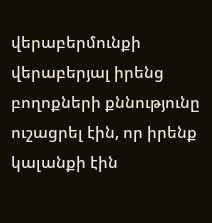վերաբերմունքի վերաբերյալ իրենց բողոքների քննությունը ուշացրել էին, որ իրենք կալանքի էին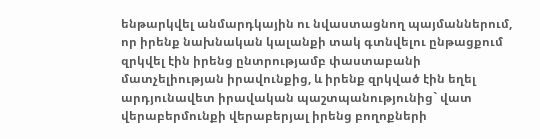ենթարկվել անմարդկային ու նվաստացնող պայմաններում, որ իրենք նախնական կալանքի տակ գտնվելու ընթացքում զրկվել էին իրենց ընտրությամբ փաստաբանի մատչելիության իրավունքից, և իրենք զրկված էին եղել արդյունավետ իրավական պաշտպանությունից` վատ վերաբերմունքի վերաբերյալ իրենց բողոքների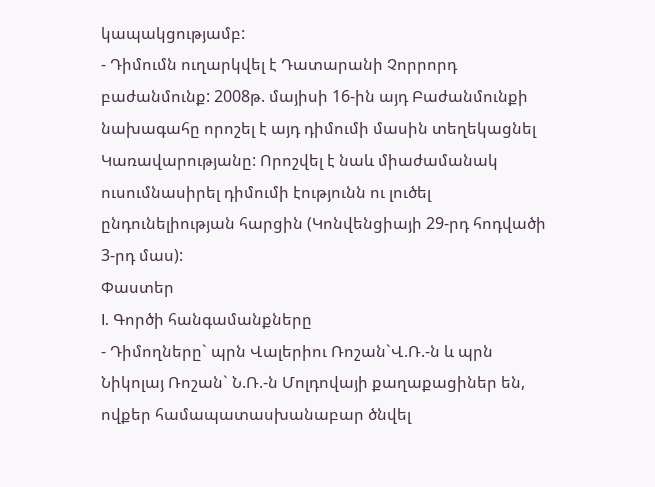կապակցությամբ:
- Դիմումն ուղարկվել է Դատարանի Չորրորդ բաժանմունք: 2008թ. մայիսի 16-ին այդ Բաժանմունքի նախագահը որոշել է այդ դիմումի մասին տեղեկացնել Կառավարությանը: Որոշվել է նաև միաժամանակ ուսումնասիրել դիմումի էությունն ու լուծել ընդունելիության հարցին (Կոնվենցիայի 29-րդ հոդվածի 3-րդ մաս):
Փաստեր
I. Գործի հանգամանքները
- Դիմողները` պրն Վալերիու Ռոշան`Վ.Ռ.-ն և պրն Նիկոլայ Ռոշան` Ն.Ռ.-ն Մոլդովայի քաղաքացիներ են, ովքեր համապատասխանաբար ծնվել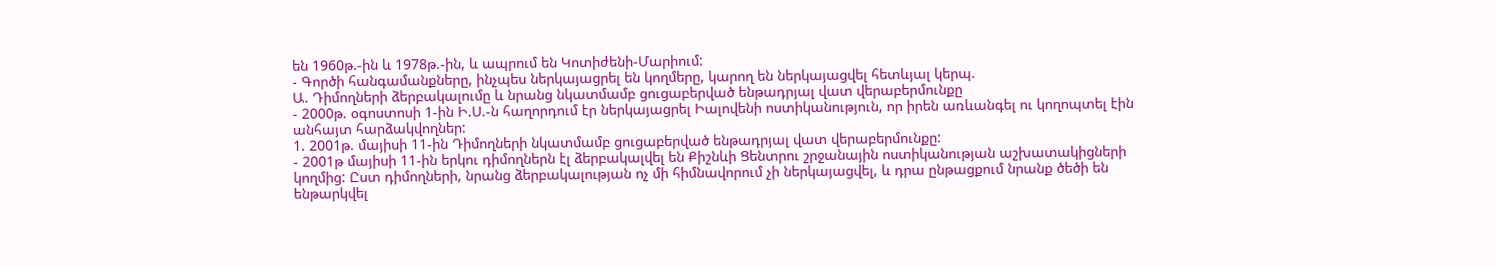են 1960թ.-ին և 1978թ.-ին, և ապրում են Կոտիժենի-Մարիում:
- Գործի հանգամանքները, ինչպես ներկայացրել են կողմերը, կարող են ներկայացվել հետևյալ կերպ.
Ա. Դիմողների ձերբակալումը և նրանց նկատմամբ ցուցաբերված ենթադրյալ վատ վերաբերմունքը
- 2000թ. օգոստոսի 1-ին Ի.Ս.-ն հաղորդում էր ներկայացրել Իալովենի ոստիկանություն, որ իրեն առևանգել ու կողոպտել էին անհայտ հարձակվողներ:
1. 2001թ. մայիսի 11-ին Դիմողների նկատմամբ ցուցաբերված ենթադրյալ վատ վերաբերմունքը:
- 2001թ մայիսի 11-ին երկու դիմողներն էլ ձերբակալվել են Քիշնևի Ցենտրու շրջանային ոստիկանության աշխատակիցների կողմից: Ըստ դիմողների, նրանց ձերբակալության ոչ մի հիմնավորում չի ներկայացվել, և դրա ընթացքում նրանք ծեծի են ենթարկվել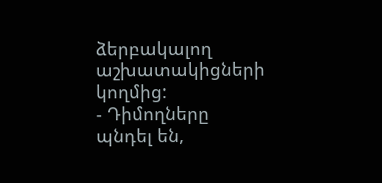ձերբակալող աշխատակիցների կողմից:
- Դիմողները պնդել են,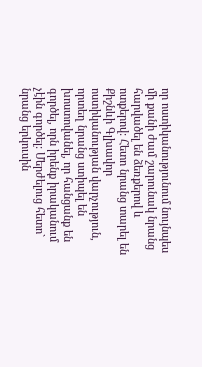որ ոստիկանությունում նույնպես մի քանի ժամ շարունակ նրանց հարվածել են ձեռքերով և ոտքերով: Հետո նրանց տարել են Քիշնևի Գլխավոր ոստիկանության վարչություն, որտեղ նրանց ստիպել են խոստովանել, որ հանցանք են գործել, որն իրենք իրականում չէին գործել: Մերժելուց հետո` նրանց երկուսին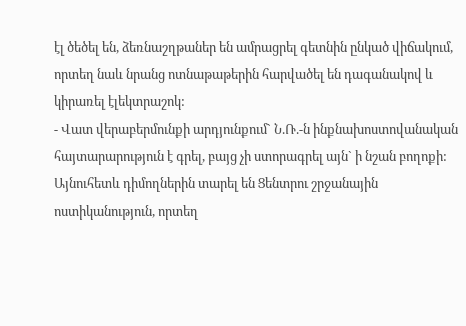էլ ծեծել են, ձեռնաշղթաներ են ամրացրել գետնին ընկած վիճակում, որտեղ նաև նրանց ոտնաթաթերին հարվածել են դագանակով և կիրառել էլեկտրաշոկ:
- Վատ վերաբերմունքի արդյունքում` Ն.Ռ.-ն ինքնախոստովանական հայտարարություն է գրել, բայց չի ստորագրել այն` ի նշան բողոքի: Այնուհետև դիմողներին տարել են Ցենտրու շրջանային ոստիկանություն, որտեղ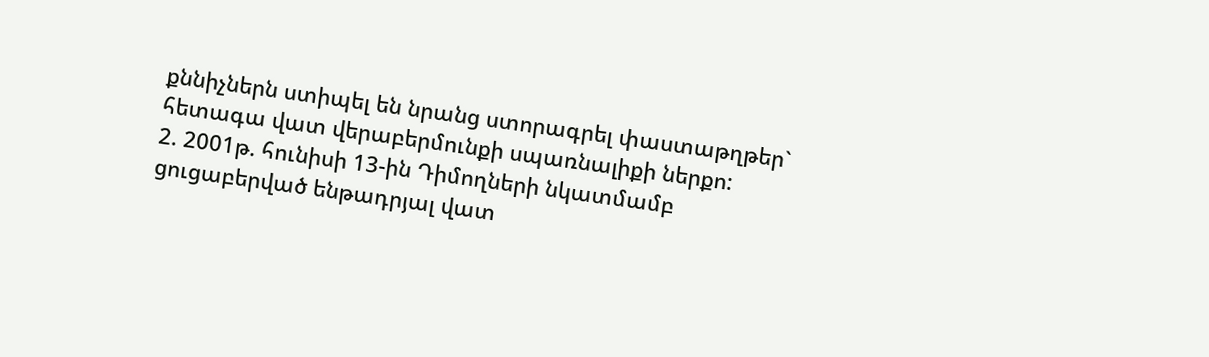քննիչներն ստիպել են նրանց ստորագրել փաստաթղթեր` հետագա վատ վերաբերմունքի սպառնալիքի ներքո:
2. 2001թ. հունիսի 13-ին Դիմողների նկատմամբ ցուցաբերված ենթադրյալ վատ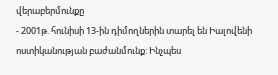վերաբերմունքը
- 2001թ. հունիսի 13-ին դիմողներին տարել են Իալովենի ոստիկանության բաժանմունք: Ինչպես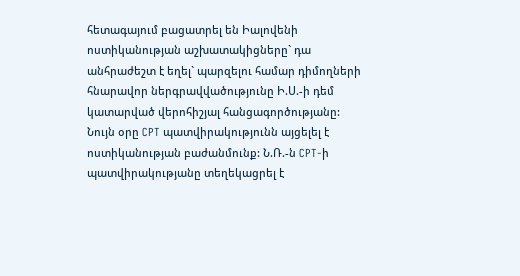հետագայում բացատրել են Իալովենի ոստիկանության աշխատակիցները` դա անհրաժեշտ է եղել` պարզելու համար դիմողների հնարավոր ներգրավվածությունը Ի.Ս.-ի դեմ կատարված վերոհիշյալ հանցագործությանը: Նույն օրը CPT պատվիրակությունն այցելել է ոստիկանության բաժանմունք: Ն.Ռ.-ն CPT-ի պատվիրակությանը տեղեկացրել է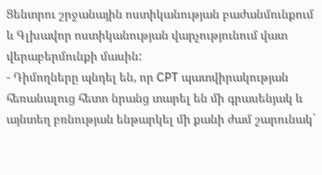Ցենտրու շրջանային ոստիկանության բաժանմունքում և Գլխավոր ոստիկանության վարչությունում վատ վերաբերմունքի մասին:
- Դիմողները պնդել են, որ CPT պատվիրակության հեռանալուց հետո նրանց տարել են մի գրասենյակ և այնտեղ բռնության ենթարկել մի քանի ժամ շարունակ`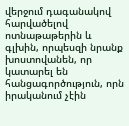վերջում դագանակով հարվածելով ոտնաթաթերին և գլխին, որպեսզի նրանք խոստովանեն, որ կատարել են հանցագործություն, որն իրականում չէին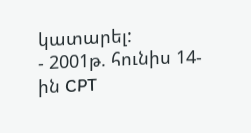կատարել:
- 2001թ. հունիս 14-ին CPT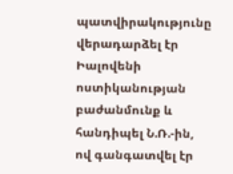պատվիրակությունը վերադարձել էր Իալովենի ոստիկանության բաժանմունք և հանդիպել Ն.Ռ.-ին, ով գանգատվել էր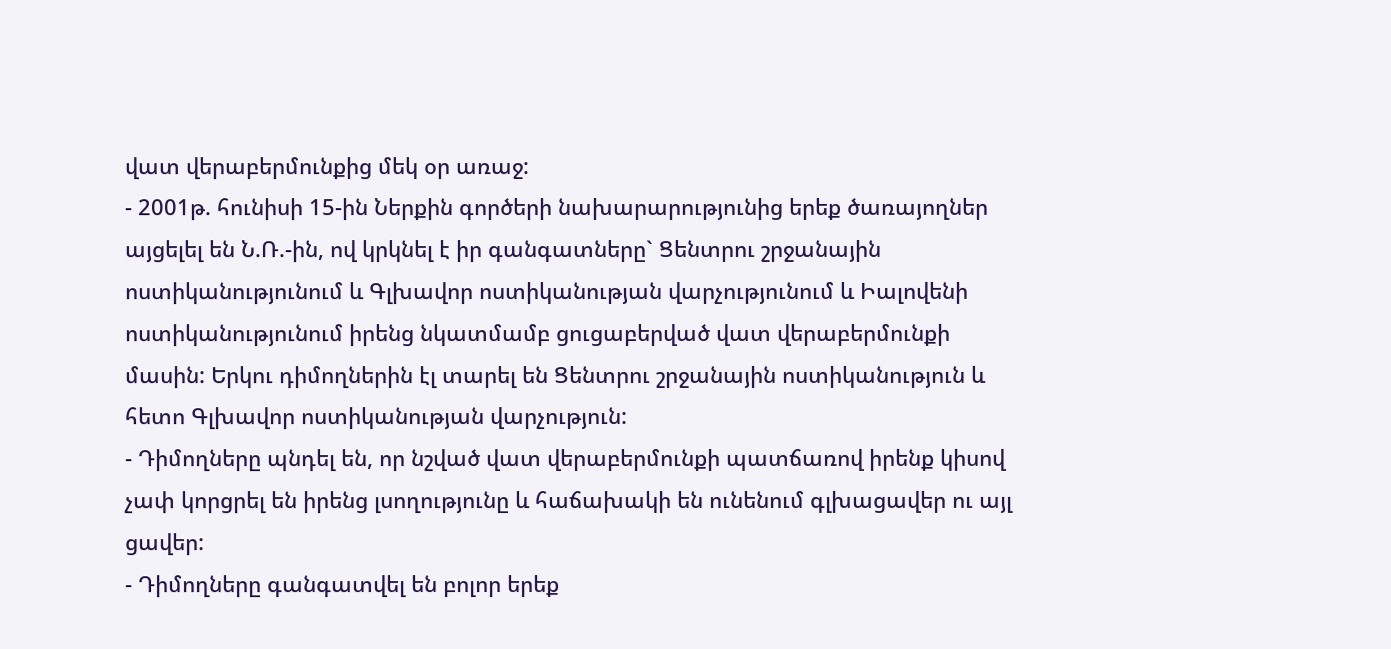վատ վերաբերմունքից մեկ օր առաջ:
- 2001թ. հունիսի 15-ին Ներքին գործերի նախարարությունից երեք ծառայողներ այցելել են Ն.Ռ.-ին, ով կրկնել է իր գանգատները` Ցենտրու շրջանային ոստիկանությունում և Գլխավոր ոստիկանության վարչությունում և Իալովենի ոստիկանությունում իրենց նկատմամբ ցուցաբերված վատ վերաբերմունքի մասին: Երկու դիմողներին էլ տարել են Ցենտրու շրջանային ոստիկանություն և հետո Գլխավոր ոստիկանության վարչություն:
- Դիմողները պնդել են, որ նշված վատ վերաբերմունքի պատճառով իրենք կիսով չափ կորցրել են իրենց լսողությունը և հաճախակի են ունենում գլխացավեր ու այլ ցավեր:
- Դիմողները գանգատվել են բոլոր երեք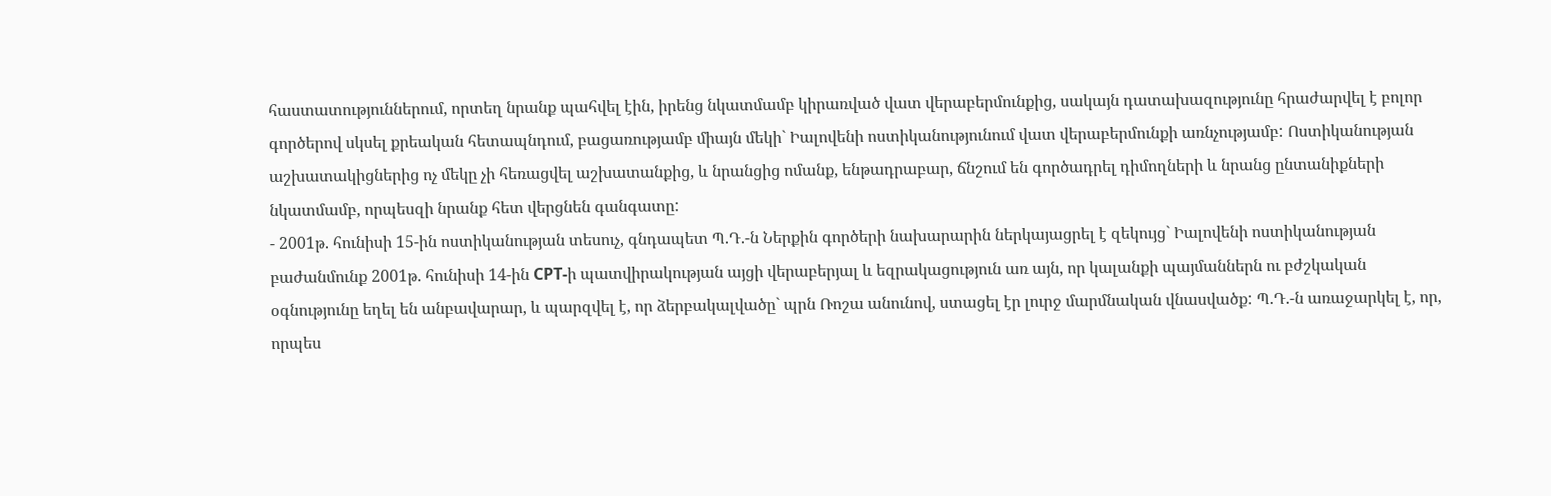հաստատություններում, որտեղ նրանք պահվել էին, իրենց նկատմամբ կիրառված վատ վերաբերմունքից, սակայն դատախազությունը հրաժարվել է բոլոր գործերով սկսել քրեական հետապնդում, բացառությամբ միայն մեկի` Իալովենի ոստիկանությունում վատ վերաբերմունքի առնչությամբ: Ոստիկանության աշխատակիցներից ոչ մեկը չի հեռացվել աշխատանքից, և նրանցից ոմանք, ենթադրաբար, ճնշում են գործադրել դիմողների և նրանց ընտանիքների նկատմամբ, որպեսզի նրանք հետ վերցնեն գանգատը:
- 2001թ. հունիսի 15-ին ոստիկանության տեսուչ, գնդապետ Պ.Դ.-ն Ներքին գործերի նախարարին ներկայացրել է զեկույց` Իալովենի ոստիկանության բաժանմունք 2001թ. հունիսի 14-ին CPT-ի պատվիրակության այցի վերաբերյալ և եզրակացություն առ այն, որ կալանքի պայմաններն ու բժշկական օգնությունը եղել են անբավարար, և պարզվել է, որ ձերբակալվածը` պրն Ռոշա անունով, ստացել էր լուրջ մարմնական վնասվածք: Պ.Դ.-ն առաջարկել է, որ, որպես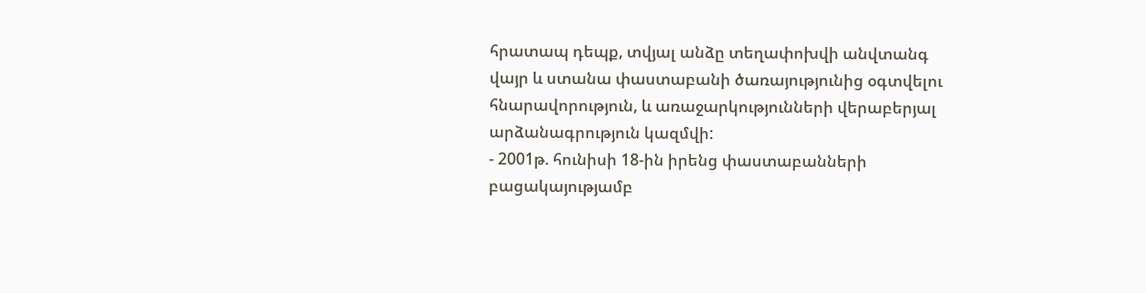հրատապ դեպք, տվյալ անձը տեղափոխվի անվտանգ վայր և ստանա փաստաբանի ծառայությունից օգտվելու հնարավորություն, և առաջարկությունների վերաբերյալ արձանագրություն կազմվի:
- 2001թ. հունիսի 18-ին իրենց փաստաբանների բացակայությամբ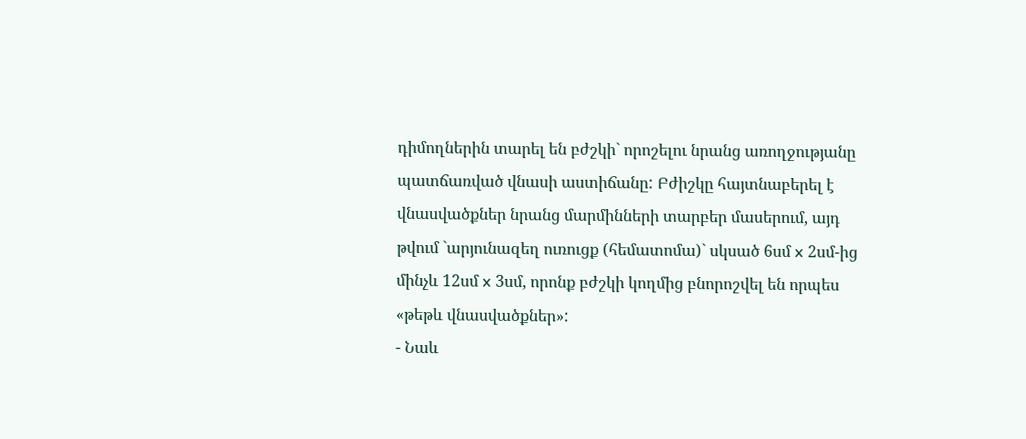դիմողներին տարել են բժշկի` որոշելու նրանց առողջությանը պատճառված վնասի աստիճանը: Բժիշկը հայտնաբերել է վնասվածքներ նրանց մարմինների տարբեր մասերում, այդ թվում `արյունազեղ ուռուցք (հեմատոմա)` սկսած 6սմ x 2սմ-ից մինչև 12սմ x 3սմ, որոնք բժշկի կողմից բնորոշվել են որպես «թեթև վնասվածքներ»:
- Նաև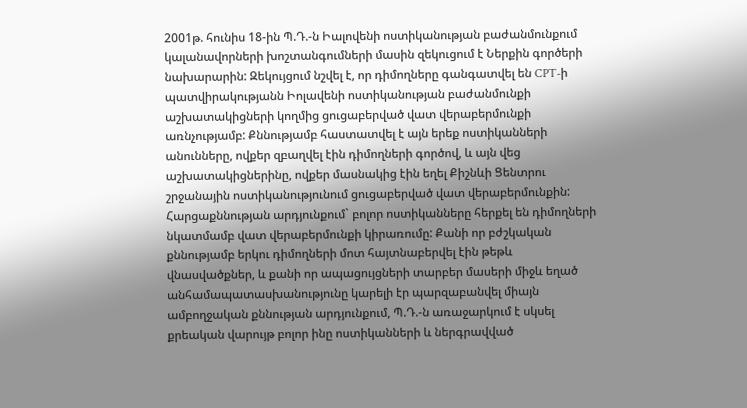2001թ. հունիս 18-ին Պ.Դ.-ն Իալովենի ոստիկանության բաժանմունքում կալանավորների խոշտանգումների մասին զեկուցում է Ներքին գործերի նախարարին: Զեկույցում նշվել է, որ դիմողները գանգատվել են CPT-ի պատվիրակությանն Իոլավենի ոստիկանության բաժանմունքի աշխատակիցների կողմից ցուցաբերված վատ վերաբերմունքի առնչությամբ: Քննությամբ հաստատվել է այն երեք ոստիկանների անունները, ովքեր զբաղվել էին դիմողների գործով, և այն վեց աշխատակիցներինը, ովքեր մասնակից էին եղել Քիշնևի Ցենտրու շրջանային ոստիկանությունում ցուցաբերված վատ վերաբերմունքին: Հարցաքննության արդյունքում` բոլոր ոստիկանները հերքել են դիմողների նկատմամբ վատ վերաբերմունքի կիրառումը: Քանի որ բժշկական քննությամբ երկու դիմողների մոտ հայտնաբերվել էին թեթև վնասվածքներ, և քանի որ ապացույցների տարբեր մասերի միջև եղած անհամապատասխանությունը կարելի էր պարզաբանվել միայն ամբողջական քննության արդյունքում, Պ.Դ.-ն առաջարկում է սկսել քրեական վարույթ բոլոր ինը ոստիկանների և ներգրավված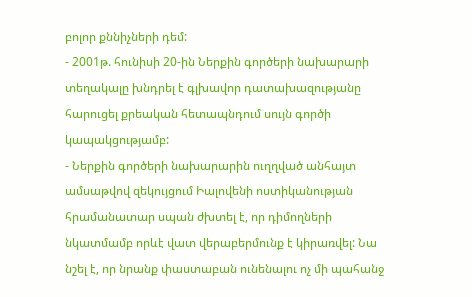բոլոր քննիչների դեմ:
- 2001թ. հունիսի 20-ին Ներքին գործերի նախարարի տեղակալը խնդրել է գլխավոր դատախազությանը հարուցել քրեական հետապնդում սույն գործի կապակցությամբ:
- Ներքին գործերի նախարարին ուղղված անհայտ ամսաթվով զեկույցում Իալովենի ոստիկանության հրամանատար սպան ժխտել է, որ դիմողների նկատմամբ որևէ վատ վերաբերմունք է կիրառվել: Նա նշել է, որ նրանք փաստաբան ունենալու ոչ մի պահանջ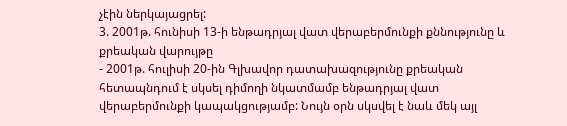չէին ներկայացրել:
3. 2001թ. հունիսի 13-ի ենթադրյալ վատ վերաբերմունքի քննությունը և քրեական վարույթը
- 2001թ. հուլիսի 20-ին Գլխավոր դատախազությունը քրեական հետապնդում է սկսել դիմողի նկատմամբ ենթադրյալ վատ վերաբերմունքի կապակցությամբ: Նույն օրն սկսվել է նաև մեկ այլ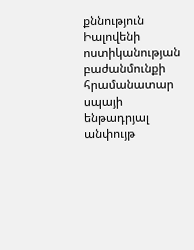քննություն Իալովենի ոստիկանության բաժանմունքի հրամանատար սպայի ենթադրյալ անփույթ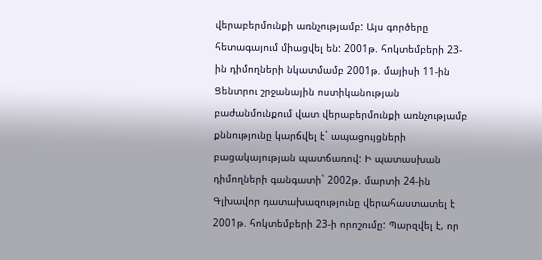վերաբերմունքի առնչությամբ: Այս գործերը հետագայում միացվել են: 2001թ. հոկտեմբերի 23-ին դիմողների նկատմամբ 2001թ. մայիսի 11-ին Ցենտրու շրջանային ոստիկանության բաժանմունքում վատ վերաբերմունքի առնչությամբ քննությունը կարճվել է` ապացույցների բացակայության պատճառով: Ի պատասխան դիմողների գանգատի` 2002թ. մարտի 24-ին Գլխավոր դատախազությունը վերահաստատել է 2001թ. հոկտեմբերի 23-ի որոշումը: Պարզվել է, որ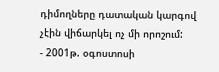դիմողները դատական կարգով չէին վիճարկել ոչ մի որոշում:
- 2001թ. օգոստոսի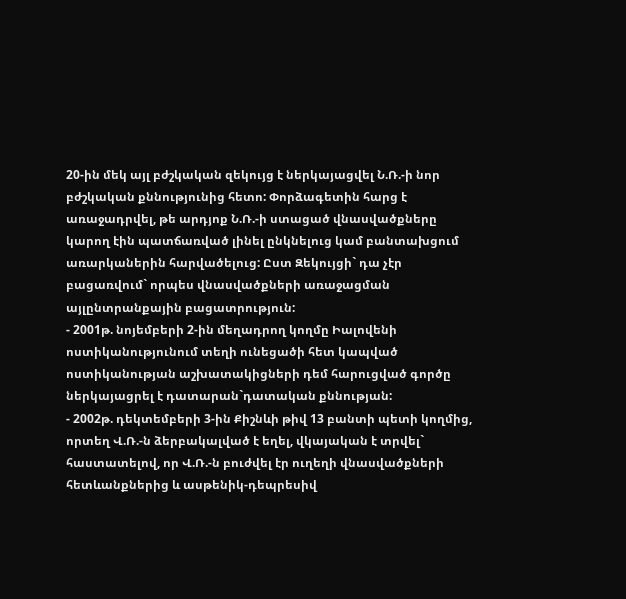20-ին մեկ այլ բժշկական զեկույց է ներկայացվել Ն.Ռ.-ի նոր բժշկական քննությունից հետո: Փորձագետին հարց է առաջադրվել, թե արդյոք Ն.Ռ.-ի ստացած վնասվածքները կարող էին պատճառված լինել ընկնելուց կամ բանտախցում առարկաներին հարվածելուց: Ըստ Զեկույցի` դա չէր բացառվում` որպես վնասվածքների առաջացման այլընտրանքային բացատրություն:
- 2001թ. նոյեմբերի 2-ին մեղադրող կողմը Իալովենի ոստիկանությունում տեղի ունեցածի հետ կապված ոստիկանության աշխատակիցների դեմ հարուցված գործը ներկայացրել է դատարան`դատական քննության:
- 2002թ. դեկտեմբերի 3-ին Քիշնևի թիվ 13 բանտի պետի կողմից, որտեղ Վ.Ռ.-ն ձերբակալված է եղել, վկայական է տրվել` հաստատելով, որ Վ.Ռ.-ն բուժվել էր ուղեղի վնասվածքների հետևանքներից և ասթենիկ-դեպրեսիվ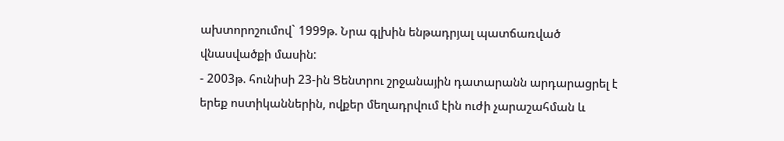ախտորոշումով` 1999թ. Նրա գլխին ենթադրյալ պատճառված վնասվածքի մասին:
- 2003թ. հունիսի 23-ին Ցենտրու շրջանային դատարանն արդարացրել է երեք ոստիկաններին, ովքեր մեղադրվում էին ուժի չարաշահման և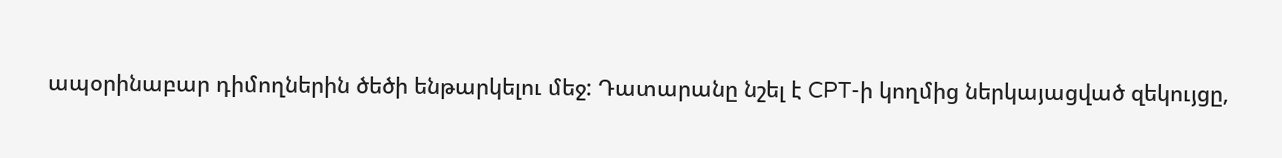ապօրինաբար դիմողներին ծեծի ենթարկելու մեջ: Դատարանը նշել է CPT-ի կողմից ներկայացված զեկույցը,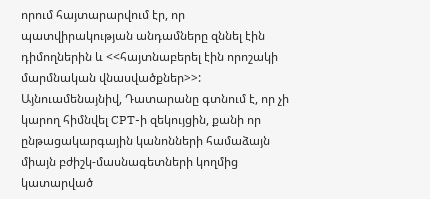որում հայտարարվում էր, որ պատվիրակության անդամները զննել էին դիմողներին և <<հայտնաբերել էին որոշակի մարմնական վնասվածքներ>>: Այնուամենայնիվ, Դատարանը գտնում է, որ չի կարող հիմնվել CPT-ի զեկույցին, քանի որ ընթացակարգային կանոնների համաձայն միայն բժիշկ-մասնագետների կողմից կատարված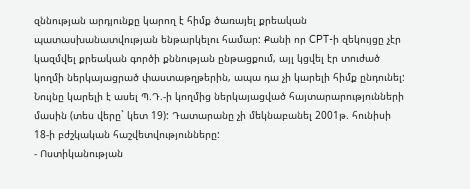զննության արդյունքը կարող է հիմք ծառայել քրեական պատասխանատվության ենթարկելու համար: Քանի որ CPT-ի զեկույցը չէր կազմվել քրեական գործի քննության ընթացքում, այլ կցվել էր տուժած կողմի ներկայացրած փաստաթղթերին, ապա դա չի կարելի հիմք ընդունել: Նույնը կարելի է ասել Պ.Դ.-ի կողմից ներկայացված հայտարարությունների մասին (տես վերը` կետ 19): Դատարանը չի մեկնաբանել 2001թ. հունիսի 18-ի բժշկական հաշվետվությունները:
- Ոստիկանության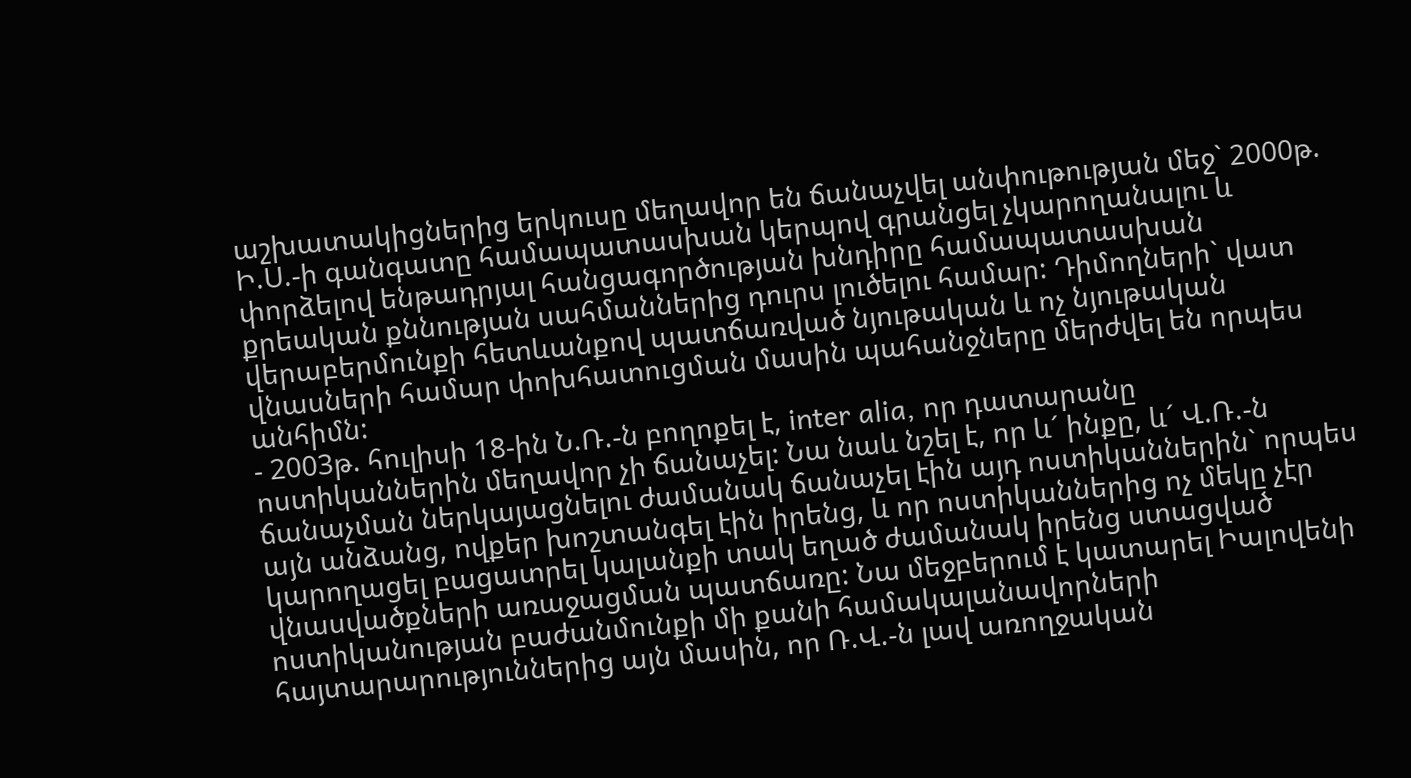աշխատակիցներից երկուսը մեղավոր են ճանաչվել անփութության մեջ` 2000թ. Ի.Ս.-ի գանգատը համապատասխան կերպով գրանցել չկարողանալու և փորձելով ենթադրյալ հանցագործության խնդիրը համապատասխան քրեական քննության սահմաններից դուրս լուծելու համար: Դիմողների` վատ վերաբերմունքի հետևանքով պատճառված նյութական և ոչ նյութական վնասների համար փոխհատուցման մասին պահանջները մերժվել են որպես անհիմն:
- 2003թ. հուլիսի 18-ին Ն.Ռ.-ն բողոքել է, inter alia, որ դատարանը ոստիկաններին մեղավոր չի ճանաչել: Նա նաև նշել է, որ և´ ինքը, և´ Վ.Ռ.-ն ճանաչման ներկայացնելու ժամանակ ճանաչել էին այդ ոստիկաններին` որպես այն անձանց, ովքեր խոշտանգել էին իրենց, և որ ոստիկաններից ոչ մեկը չէր կարողացել բացատրել կալանքի տակ եղած ժամանակ իրենց ստացված վնասվածքների առաջացման պատճառը: Նա մեջբերում է կատարել Իալովենի ոստիկանության բաժանմունքի մի քանի համակալանավորների հայտարարություններից այն մասին, որ Ռ.Վ.-ն լավ առողջական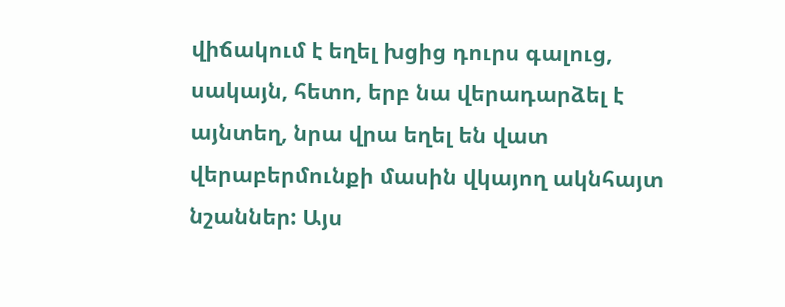վիճակում է եղել խցից դուրս գալուց, սակայն, հետո, երբ նա վերադարձել է այնտեղ, նրա վրա եղել են վատ վերաբերմունքի մասին վկայող ակնհայտ նշաններ: Այս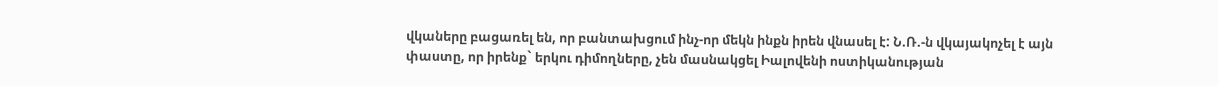վկաները բացառել են, որ բանտախցում ինչ-որ մեկն ինքն իրեն վնասել է: Ն.Ռ.-ն վկայակոչել է այն փաստը, որ իրենք` երկու դիմողները, չեն մասնակցել Իալովենի ոստիկանության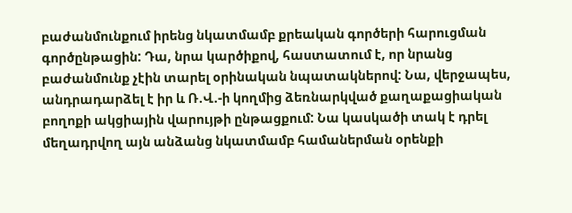բաժանմունքում իրենց նկատմամբ քրեական գործերի հարուցման գործընթացին: Դա, նրա կարծիքով, հաստատում է, որ նրանց բաժանմունք չէին տարել օրինական նպատակներով: Նա, վերջապես, անդրադարձել է իր և Ռ.Վ.-ի կողմից ձեռնարկված քաղաքացիական բողոքի ակցիային վարույթի ընթացքում: Նա կասկածի տակ է դրել մեղադրվող այն անձանց նկատմամբ համաներման օրենքի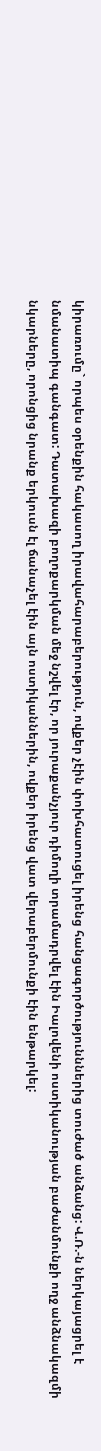կիրառումը` որպես օրենքին հակասող իրավահարաբերություն, ովքեր չէին փոխհատուցել իրենց հանցագործությունններից տուժած անձանց: Վ.Ռ.-ն ներկայացրել է նմանատիպ գանգատ: Դատախազի բողոքարկման մեջ նշվել էր, որ յուրաքանչյուր դիմողի տրամադրվել էին Իալովենի ոստիկանության բաժանմունքի ողջ անձնակազմի նկարները, որոնցից նրանք երկուսն էլ ճանաչել էին այն ոստիկաններին, ովքեր իրենց վատ վերաբերմունքի էին ենթարկել: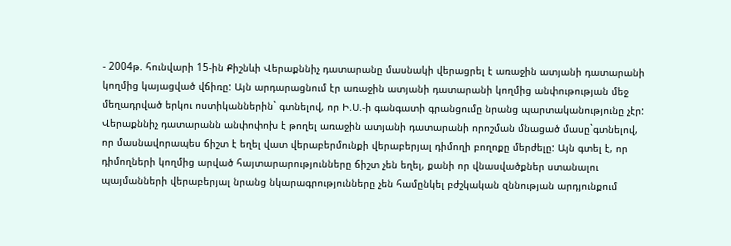- 2004թ. հունվարի 15-ին Քիշնևի Վերաքննիչ դատարանը մասնակի վերացրել է առաջին ատյանի դատարանի կողմից կայացված վճիռը: Այն արդարացնում էր առաջին ատյանի դատարանի կողմից անփութության մեջ մեղադրված երկու ոստիկաններին` գտնելով, որ Ի.Ս.-ի գանգատի գրանցումը նրանց պարտականությունը չէր: Վերաքննիչ դատարանն անփոփոխ է թողել առաջին ատյանի դատարանի որոշման մնացած մասը`գտնելով, որ մասնավորապես ճիշտ է եղել վատ վերաբերմունքի վերաբերյալ դիմողի բողոքը մերժելը: Այն գտել է, որ դիմողների կողմից արված հայտարարությունները ճիշտ չեն եղել, քանի որ վնասվածքներ ստանալու պայմանների վերաբերյալ նրանց նկարագրությունները չեն համընկել բժշկական զննության արդյունքում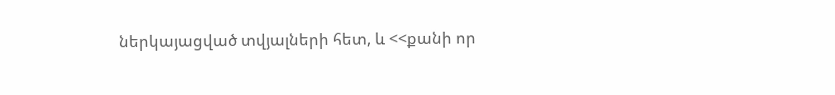ներկայացված տվյալների հետ, և <<քանի որ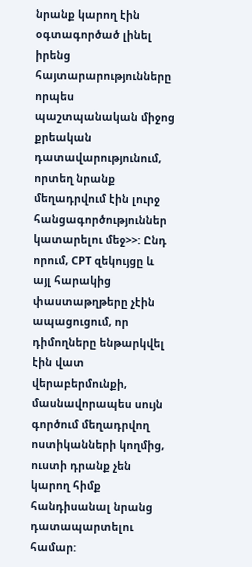նրանք կարող էին օգտագործած լինել իրենց հայտարարությունները որպես պաշտպանական միջոց քրեական դատավարությունում, որտեղ նրանք մեղադրվում էին լուրջ հանցագործություններ կատարելու մեջ>>: Ընդ որում, CPT զեկույցը և այլ հարակից փաստաթղթերը չէին ապացուցում, որ դիմողները ենթարկվել էին վատ վերաբերմունքի, մասնավորապես սույն գործում մեղադրվող ոստիկանների կողմից, ուստի դրանք չեն կարող հիմք հանդիսանալ նրանց դատապարտելու համար: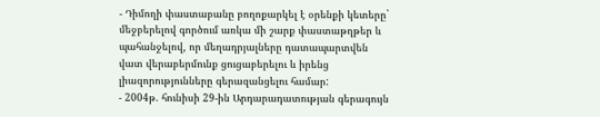- Դիմողի փաստաբանը բողոքարկել է օրենքի կետերը` մեջբերելով գործում առկա մի շարք փաստաթղթեր և պահանջելով, որ մեղադրյալները դատապարտվեն վատ վերաբերմունք ցուցաբերելու և իրենց լիազորությունները գերազանցելու համար:
- 2004թ. հունիսի 29-ին Արդարադատության գերագույն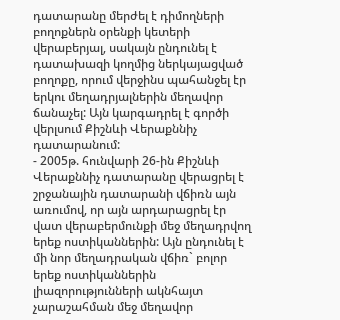դատարանը մերժել է դիմողների բողոքներն օրենքի կետերի վերաբերյալ, սակայն ընդունել է դատախազի կողմից ներկայացված բողոքը, որում վերջինս պահանջել էր երկու մեղադրյալներին մեղավոր ճանաչել: Այն կարգադրել է գործի վերլսում Քիշնևի Վերաքննիչ դատարանում:
- 2005թ. հունվարի 26-ին Քիշնևի Վերաքննիչ դատարանը վերացրել է շրջանային դատարանի վճիռն այն առումով, որ այն արդարացրել էր վատ վերաբերմունքի մեջ մեղադրվող երեք ոստիկաններին: Այն ընդունել է մի նոր մեղադրական վճիռ` բոլոր երեք ոստիկաններին լիազորությունների ակնհայտ չարաշահման մեջ մեղավոր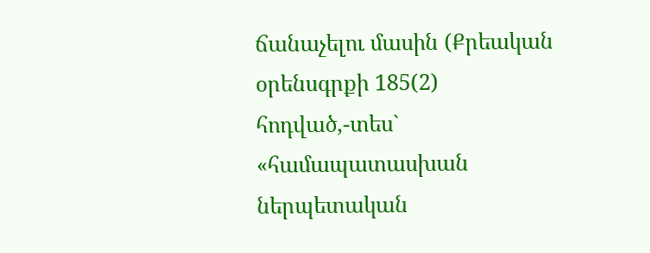ճանաչելու մասին (Քրեական օրենսգրքի 185(2) հոդված,-տես` «համապատասխան ներպետական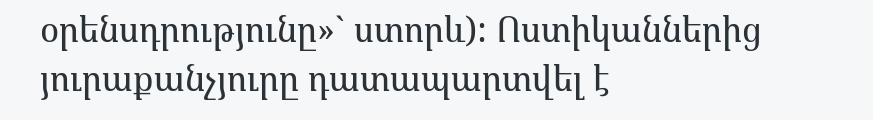օրենսդրությունը»` ստորև): Ոստիկաններից յուրաքանչյուրը դատապարտվել է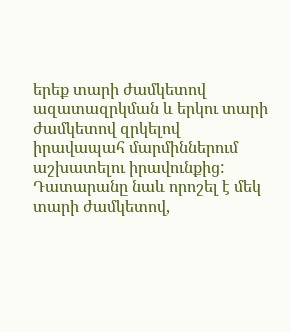երեք տարի ժամկետով ազատազրկման և երկու տարի ժամկետով զրկելով իրավապահ մարմիններում աշխատելու իրավունքից: Դատարանը նաև որոշել է մեկ տարի ժամկետով,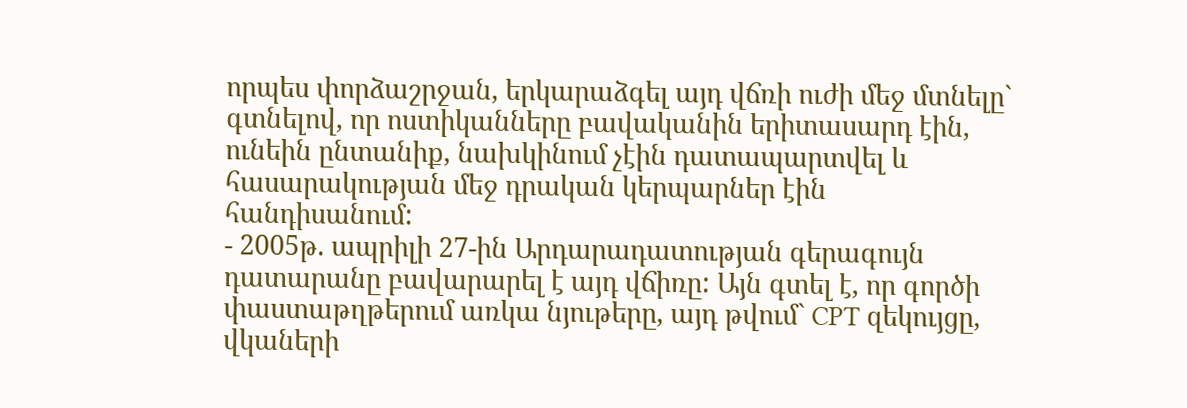որպես փորձաշրջան, երկարաձգել այդ վճռի ուժի մեջ մտնելը` գտնելով, որ ոստիկանները բավականին երիտասարդ էին, ունեին ընտանիք, նախկինում չէին դատապարտվել և հասարակության մեջ դրական կերպարներ էին հանդիսանում:
- 2005թ. ապրիլի 27-ին Արդարադատության գերագույն դատարանը բավարարել է այդ վճիռը: Այն գտել է, որ գործի փաստաթղթերում առկա նյութերը, այդ թվում` CPT զեկույցը, վկաների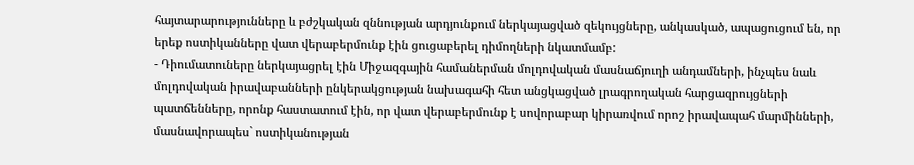հայտարարությունները և բժշկական զննության արդյունքում ներկայացված զեկույցները, անկասկած, ապացուցում են, որ երեք ոստիկանները վատ վերաբերմունք էին ցուցաբերել դիմողների նկատմամբ:
- Դիումատուները ներկայացրել էին Միջազգային համաներման մոլդովական մասնաճյուղի անդամների, ինչպես նաև մոլդովական իրավաբանների ընկերակցության նախագահի հետ անցկացված լրագրողական հարցազրույցների պատճենները, որոնք հաստատում էին, որ վատ վերաբերմունք է սովորաբար կիրառվում որոշ իրավապահ մարմինների, մասնավորապես` ոստիկանության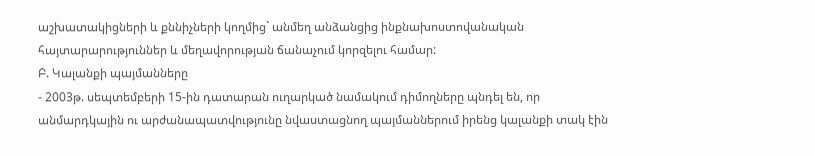աշխատակիցների և քննիչների կողմից` անմեղ անձանցից ինքնախոստովանական հայտարարություններ և մեղավորության ճանաչում կորզելու համար:
Բ. Կալանքի պայմանները
- 2003թ. սեպտեմբերի 15-ին դատարան ուղարկած նամակում դիմողները պնդել են, որ անմարդկային ու արժանապատվությունը նվաստացնող պայմաններում իրենց կալանքի տակ էին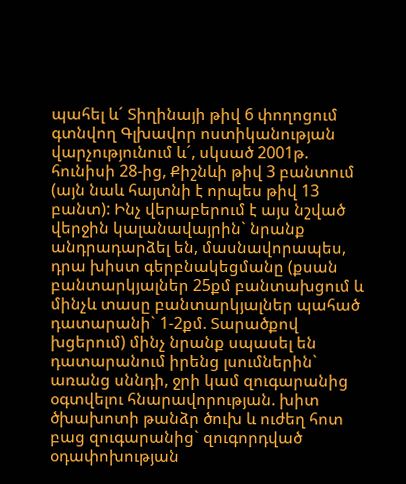պահել և´ Տիղինայի թիվ 6 փողոցում գտնվող Գլխավոր ոստիկանության վարչությունում և´, սկսած 2001թ. հունիսի 28-ից, Քիշնևի թիվ 3 բանտում (այն նաև հայտնի է որպես թիվ 13 բանտ): Ինչ վերաբերում է այս նշված վերջին կալանավայրին` նրանք անդրադարձել են, մասնավորապես, դրա խիստ գերբնակեցմանը (քսան բանտարկյալներ 25քմ բանտախցում և մինչև տասը բանտարկյալներ պահած դատարանի` 1-2քմ. Տարածքով խցերում) մինչ նրանք սպասել են դատարանում իրենց լսումներին` առանց սննդի, ջրի կամ զուգարանից օգտվելու հնարավորության. խիտ ծխախոտի թանձր ծուխ և ուժեղ հոտ բաց զուգարանից` զուգորդված օդափոխության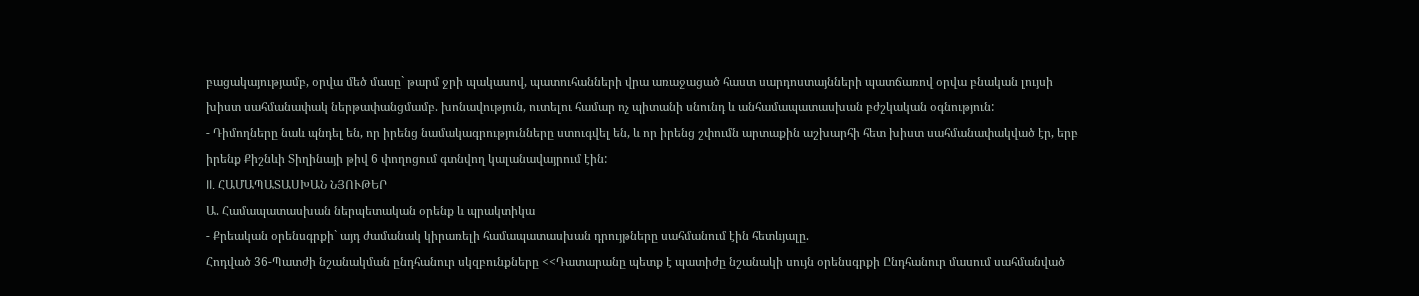բացակայությամբ, օրվա մեծ մասը` թարմ ջրի պակասով, պատուհանների վրա առաջացած հաստ սարդոստայնների պատճառով օրվա բնական լույսի խիստ սահմանափակ ներթափանցմամբ. խոնավություն, ուտելու համար ոչ պիտանի սնունդ և անհամապատասխան բժշկական օգնություն:
- Դիմողները նաև պնդել են, որ իրենց նամակագրությունները ստուգվել են, և որ իրենց շփումն արտաքին աշխարհի հետ խիստ սահմանափակված էր, երբ իրենք Քիշնևի Տիղինայի թիվ 6 փողոցում գտնվող կալանավայրում էին:
II. ՀԱՄԱՊԱՏԱՍԽԱՆ ՆՅՈՒԹԵՐ
Ա. Համապատասխան ներպետական օրենք և պրակտիկա
- Քրեական օրենսգրքի` այդ ժամանակ կիրառելի համապատասխան դրույթները սահմանում էին հետևյալը.
Հոդված 36-Պատժի նշանակման ընդհանուր սկզբունքները <<Դատարանը պետք է պատիժը նշանակի սույն օրենսգրքի Ընդհանուր մասում սահմանված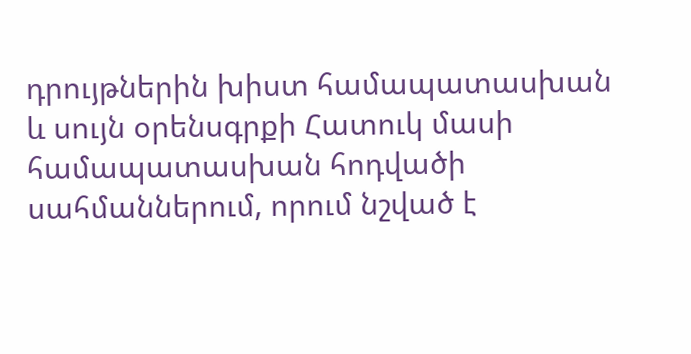դրույթներին խիստ համապատասխան և սույն օրենսգրքի Հատուկ մասի համապատասխան հոդվածի սահմաններում, որում նշված է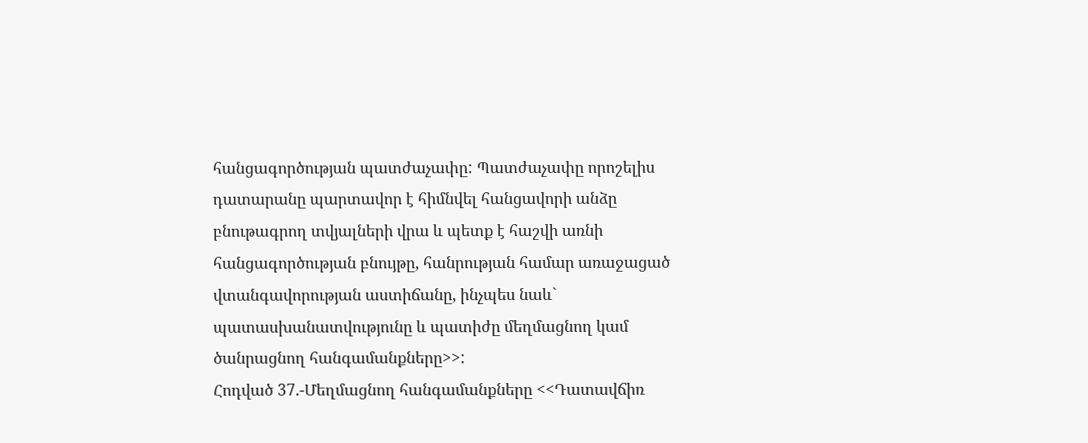հանցագործության պատժաչափը: Պատժաչափը որոշելիս դատարանը պարտավոր է հիմնվել հանցավորի անձը բնութագրող տվյալների վրա և պետք է հաշվի առնի հանցագործության բնույթը, հանրության համար առաջացած վտանգավորության աստիճանը, ինչպես նաև` պատասխանատվությունը և պատիժը մեղմացնող կամ ծանրացնող հանգամանքները>>:
Հոդված 37.-Մեղմացնող հանգամանքները <<Դատավճիռ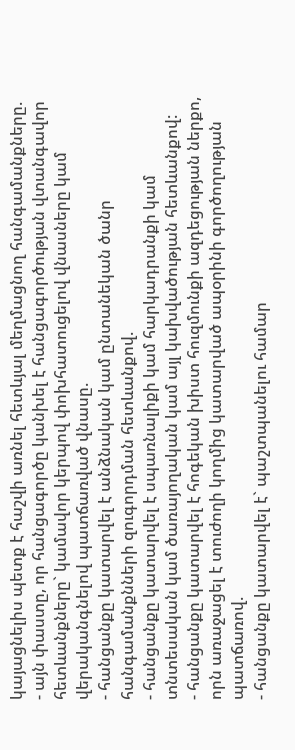կայացնելիս պետք է հաշվի առնել հետևյալ մեղմացնող հանգամանքները.
- այն փաստը, որ հանցագործը կանխել է հանցագործության վտանգավոր հետևանքները` կամավոր կերպով փոխհատուցելով վնասները կամ վերականգնելով պատճառված վնասը.
- հանցանքը կատարվել է անձնական կամ ընտանեկան ծանր հանգամանքնների զուգորդման հետևանքով.
- հանցանքը կատարվել է սպառնալիքի կամ հարկադրանքի կամ տնտեսական կամ ծառայողական կամ այլ կախվածության հետևանքով:
- հանցանքը կատարվել է հոգեկան խիստ հուզմունքի ազդեցության ներքո, որն առաջացել է տուժողի կողմից կատարված ապօրինի գործողության պատճառով.
- հանցանքը կատարվել է` պաշտպանելու համար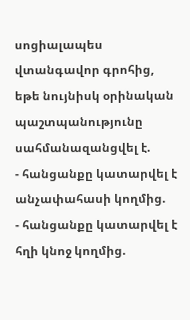սոցիալապես վտանգավոր գրոհից, եթե նույնիսկ օրինական պաշտպանությունը սահմանազանցվել է.
- հանցանքը կատարվել է անչափահասի կողմից.
- հանցանքը կատարվել է հղի կնոջ կողմից.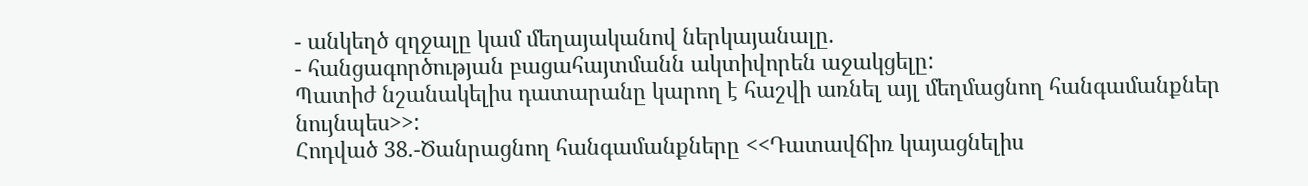- անկեղծ զղջալը կամ մեղայականով ներկայանալը.
- հանցագործության բացահայտմանն ակտիվորեն աջակցելը:
Պատիժ նշանակելիս դատարանը կարող է հաշվի առնել այլ մեղմացնող հանգամանքներ նույնպես>>:
Հոդված 38.-Ծանրացնող հանգամանքները <<Դատավճիռ կայացնելիս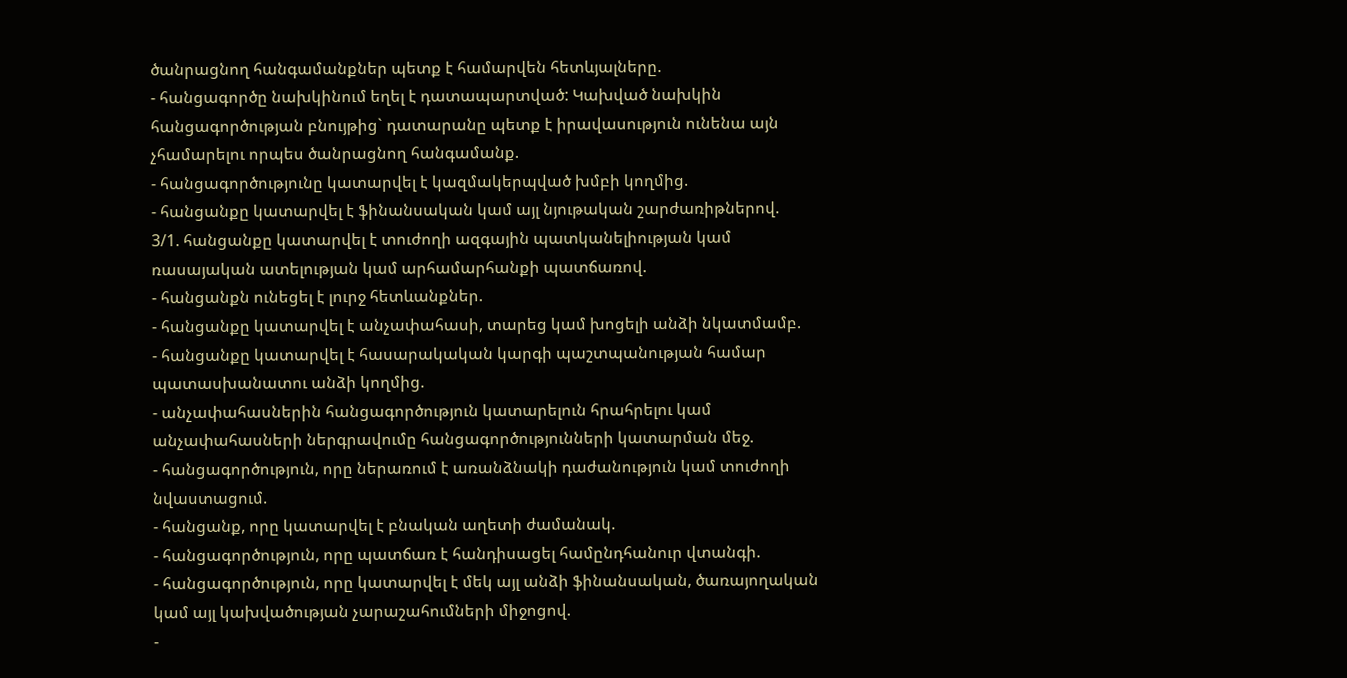ծանրացնող հանգամանքներ պետք է համարվեն հետևյալները.
- հանցագործը նախկինում եղել է դատապարտված: Կախված նախկին հանցագործության բնույթից` դատարանը պետք է իրավասություն ունենա այն չհամարելու որպես ծանրացնող հանգամանք.
- հանցագործությունը կատարվել է կազմակերպված խմբի կողմից.
- հանցանքը կատարվել է ֆինանսական կամ այլ նյութական շարժառիթներով.
3/1. հանցանքը կատարվել է տուժողի ազգային պատկանելիության կամ ռասայական ատելության կամ արհամարհանքի պատճառով.
- հանցանքն ունեցել է լուրջ հետևանքներ.
- հանցանքը կատարվել է անչափահասի, տարեց կամ խոցելի անձի նկատմամբ.
- հանցանքը կատարվել է հասարակական կարգի պաշտպանության համար պատասխանատու անձի կողմից.
- անչափահասներին հանցագործություն կատարելուն հրահրելու կամ անչափահասների ներգրավումը հանցագործությունների կատարման մեջ.
- հանցագործություն, որը ներառում է առանձնակի դաժանություն կամ տուժողի նվաստացում.
- հանցանք, որը կատարվել է բնական աղետի ժամանակ.
- հանցագործություն, որը պատճառ է հանդիսացել համընդհանուր վտանգի.
- հանցագործություն, որը կատարվել է մեկ այլ անձի ֆինանսական, ծառայողական կամ այլ կախվածության չարաշահումների միջոցով.
-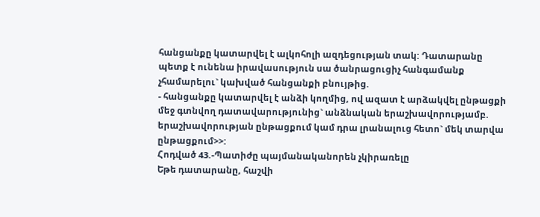հանցանքը կատարվել է ալկոհոլի ազդեցության տակ: Դատարանը պետք է ունենա իրավասություն սա ծանրացուցիչ հանգամանք չհամարելու` կախված հանցանքի բնույթից.
- հանցանքը կատարվել է անձի կողմից, ով ազատ է արձակվել ընթացքի մեջ գտնվող դատավարությունից` անձնական երաշխավորությամբ. երաշխավորության ընթացքում կամ դրա լրանալուց հետո` մեկ տարվա ընթացքում>>:
Հոդված 43.-Պատիժը պայմանականորեն չկիրառելը
Եթե դատարանը, հաշվի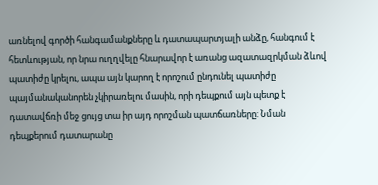առնելով գործի հանգամանքները և դատապարտյալի անձը, հանգում է հետևության, որ նրա ուղղվելը հնարավոր է առանց ազատազրկման ձևով պատիժը կրելու, ապա այն կարող է որոշում ընդունել պատիժը պայմանականորեն չկիրառելու մասին, որի դեպքում այն պետք է դատավճռի մեջ ցույց տա իր այդ որոշման պատճառները: Նման դեպքերում դատարանը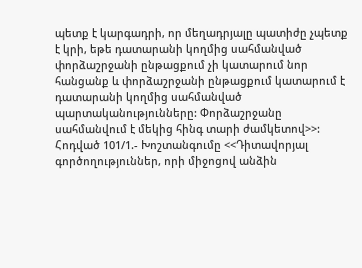պետք է կարգադրի, որ մեղադրյալը պատիժը չպետք է կրի, եթե դատարանի կողմից սահմանված փորձաշրջանի ընթացքում չի կատարում նոր հանցանք և փորձաշրջանի ընթացքում կատարում է դատարանի կողմից սահմանված պարտականությունները: Փորձաշրջանը սահմանվում է մեկից հինգ տարի ժամկետով>>:
Հոդված 101/1.- Խոշտանգումը <<Դիտավորյալ գործողություններ, որի միջոցով անձին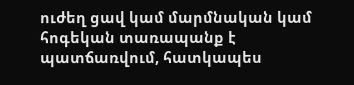ուժեղ ցավ կամ մարմնական կամ հոգեկան տառապանք է պատճառվում, հատկապես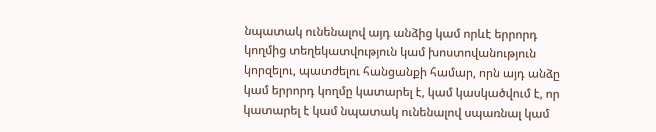նպատակ ունենալով այդ անձից կամ որևէ երրորդ կողմից տեղեկատվություն կամ խոստովանություն կորզելու, պատժելու հանցանքի համար, որն այդ անձը կամ երրորդ կողմը կատարել է, կամ կասկածվում է, որ կատարել է կամ նպատակ ունենալով սպառնալ կամ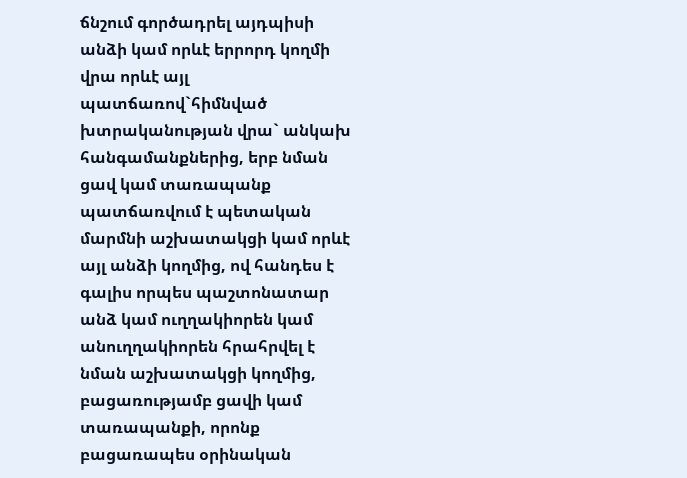ճնշում գործադրել այդպիսի անձի կամ որևէ երրորդ կողմի վրա որևէ այլ պատճառով`հիմնված խտրականության վրա` անկախ հանգամանքներից, երբ նման ցավ կամ տառապանք պատճառվում է պետական մարմնի աշխատակցի կամ որևէ այլ անձի կողմից, ով հանդես է գալիս որպես պաշտոնատար անձ կամ ուղղակիորեն կամ անուղղակիորեն հրահրվել է նման աշխատակցի կողմից, բացառությամբ ցավի կամ տառապանքի, որոնք բացառապես օրինական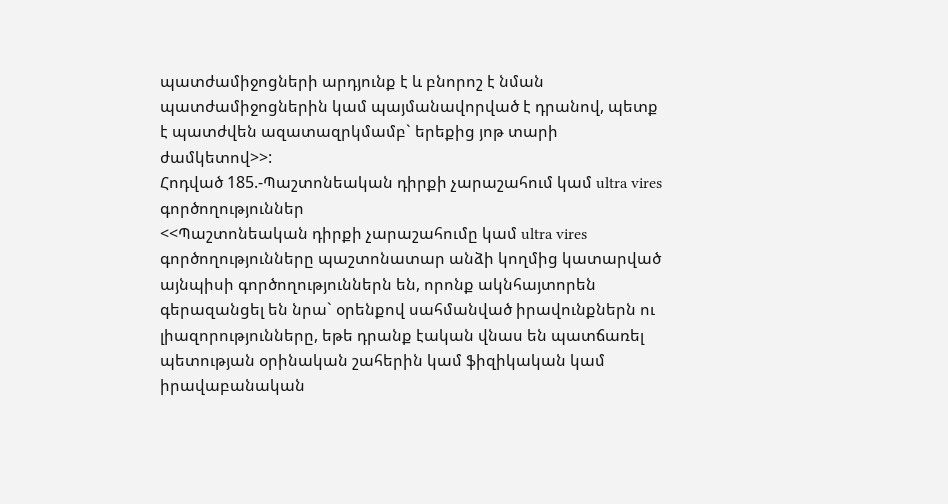պատժամիջոցների արդյունք է և բնորոշ է նման պատժամիջոցներին կամ պայմանավորված է դրանով, պետք է պատժվեն ազատազրկմամբ` երեքից յոթ տարի ժամկետով>>:
Հոդված 185.-Պաշտոնեական դիրքի չարաշահում կամ ultra vires գործողություններ
<<Պաշտոնեական դիրքի չարաշահումը կամ ultra vires գործողությունները պաշտոնատար անձի կողմից կատարված այնպիսի գործողություններն են, որոնք ակնհայտորեն գերազանցել են նրա` օրենքով սահմանված իրավունքներն ու լիազորությունները, եթե դրանք էական վնաս են պատճառել պետության օրինական շահերին կամ ֆիզիկական կամ իրավաբանական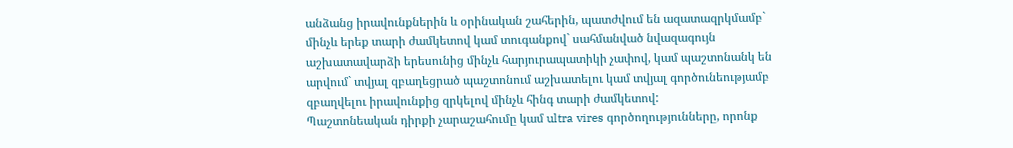անձանց իրավունքներին և օրինական շահերին, պատժվում են ազատազրկմամբ` մինչև երեք տարի ժամկետով կամ տուգանքով` սահմանված նվազագույն աշխատավարձի երեսունից մինչև հարյուրապատիկի չափով, կամ պաշտոնանկ են արվում` տվյալ զբաղեցրած պաշտոնում աշխատելու կամ տվյալ գործունեությամբ զբաղվելու իրավունքից զրկելով մինչև հինգ տարի ժամկետով:
Պաշտոնեական դիրքի չարաշահումը կամ ultra vires գործողությունները, որոնք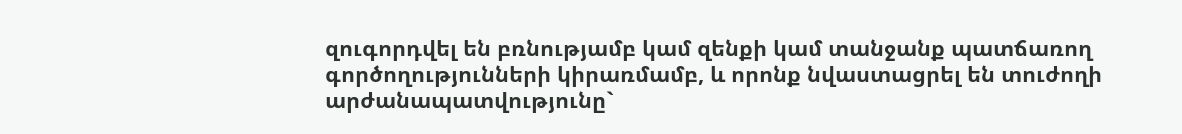զուգորդվել են բռնությամբ կամ զենքի կամ տանջանք պատճառող գործողությունների կիրառմամբ, և որոնք նվաստացրել են տուժողի արժանապատվությունը`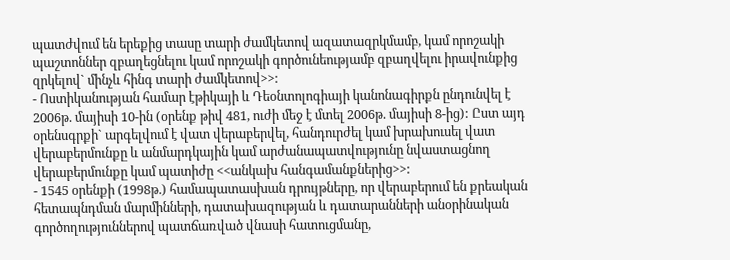պատժվում են երեքից տասը տարի ժամկետով ազատազրկմամբ, կամ որոշակի պաշտոններ զբաղեցնելու կամ որոշակի գործունեությամբ զբաղվելու իրավունքից զրկելով` մինչև հինգ տարի ժամկետով>>:
- Ոստիկանության համար էթիկայի և Դեօնտոլոգիայի կանոնագիրքն ընդունվել է 2006թ. մայիսի 10-ին (օրենք թիվ 481, ուժի մեջ է մտել 2006թ. մայիսի 8-ից): Ըստ այդ օրենսգրքի` արգելվում է վատ վերաբերվել, հանդուրժել կամ խրախուսել վատ վերաբերմունքը և անմարդկային կամ արժանապատվությունը նվաստացնող վերաբերմունքը կամ պատիժը <<անկախ հանգամանքներից>>:
- 1545 օրենքի (1998թ.) համապատասխան դրույթները, որ վերաբերում են քրեական հետապնդման մարմինների, դատախազության և դատարանների անօրինական գործողություններով պատճառված վնասի հատուցմանը,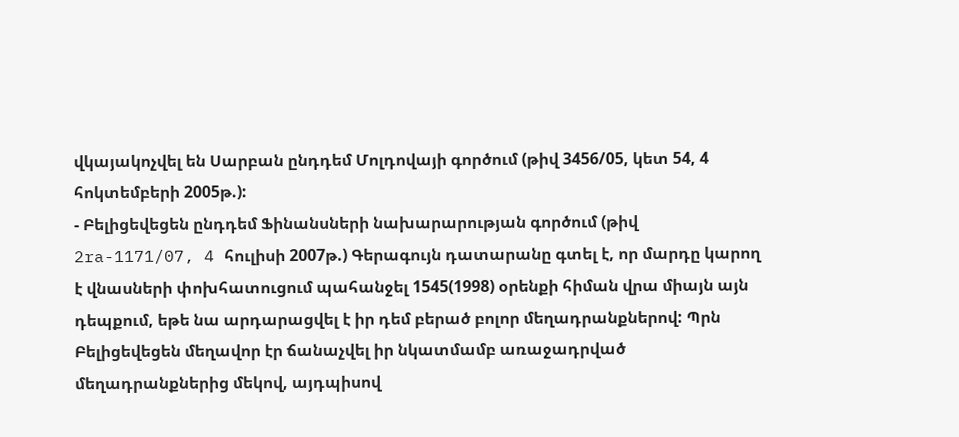վկայակոչվել են Սարբան ընդդեմ Մոլդովայի գործում (թիվ 3456/05, կետ 54, 4 հոկտեմբերի 2005թ.):
- Բելիցեվեցեն ընդդեմ Ֆինանսների նախարարության գործում (թիվ 2ra-1171/07, 4 հուլիսի 2007թ.) Գերագույն դատարանը գտել է, որ մարդը կարող է վնասների փոխհատուցում պահանջել 1545(1998) օրենքի հիման վրա միայն այն դեպքում, եթե նա արդարացվել է իր դեմ բերած բոլոր մեղադրանքներով: Պրն Բելիցեվեցեն մեղավոր էր ճանաչվել իր նկատմամբ առաջադրված մեղադրանքներից մեկով, այդպիսով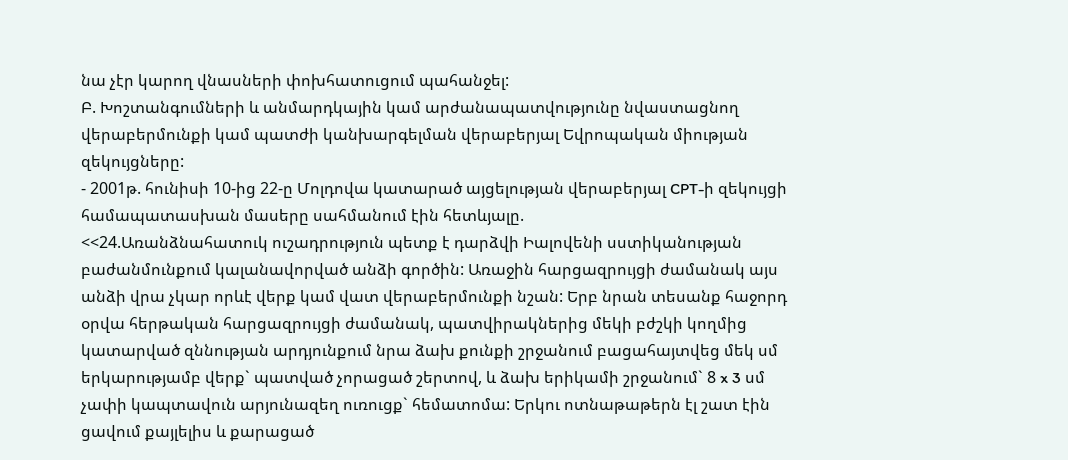նա չէր կարող վնասների փոխհատուցում պահանջել:
Բ. Խոշտանգումների և անմարդկային կամ արժանապատվությունը նվաստացնող վերաբերմունքի կամ պատժի կանխարգելման վերաբերյալ Եվրոպական միության զեկույցները:
- 2001թ. հունիսի 10-ից 22-ը Մոլդովա կատարած այցելության վերաբերյալ CPT-ի զեկույցի համապատասխան մասերը սահմանում էին հետևյալը.
<<24.Առանձնահատուկ ուշադրություն պետք է դարձվի Իալովենի սստիկանության բաժանմունքում կալանավորված անձի գործին: Առաջին հարցազրույցի ժամանակ այս անձի վրա չկար որևէ վերք կամ վատ վերաբերմունքի նշան: Երբ նրան տեսանք հաջորդ օրվա հերթական հարցազրույցի ժամանակ, պատվիրակներից մեկի բժշկի կողմից կատարված զննության արդյունքում նրա ձախ քունքի շրջանում բացահայտվեց մեկ սմ երկարությամբ վերք` պատված չորացած շերտով, և ձախ երիկամի շրջանում` 8 x 3 սմ չափի կապտավուն արյունազեղ ուռուցք` հեմատոմա: Երկու ոտնաթաթերն էլ շատ էին ցավում քայլելիս և քարացած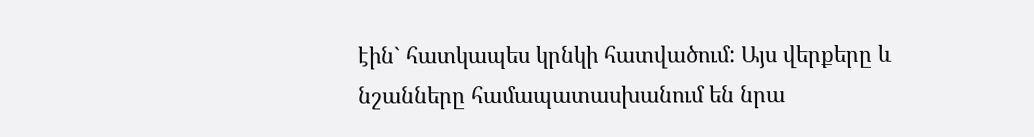էին` հատկապես կրնկի հատվածում: Այս վերքերը և նշանները համապատասխանում են նրա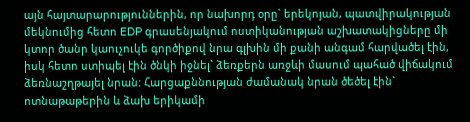այն հայտարարություններին, որ նախորդ օրը` երեկոյան, պատվիրակության մեկնումից հետո EDP գրասենյակում ոստիկանության աշխատակիցները մի կտոր ծանր կաուչուկե գործիքով նրա գլխին մի քանի անգամ հարվածել էին, իսկ հետո ստիպել էին ծնկի իջնել` ձեռքերն առջևի մասում պահած վիճակում ձեռնաշղթայել նրան: Հարցաքննության ժամանակ նրան ծեծել էին` ոտնաթաթերին և ձախ երիկամի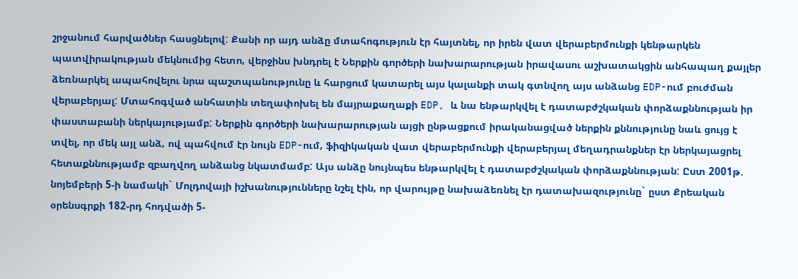շրջանում հարվածներ հասցնելով: Քանի որ այդ անձը մտահոգություն էր հայտնել, որ իրեն վատ վերաբերմունքի կենթարկեն պատվիրակության մեկնումից հետո, վերջինս խնդրել է Ներքին գործերի նախարարության իրավասու աշխատակցին անհապաղ քայլեր ձեռնարկել ապահովելու նրա պաշտպանությունը և հարցում կատարել այս կալանքի տակ գտնվող այս անձանց EDP-ում բուժման վերաբերյալ: Մտահոգված անհատին տեղափոխել են մայրաքաղաքի EDP, և նա ենթարկվել է դատաբժշկական փորձաքննության իր փաստաբանի ներկայությամբ: Ներքին գործերի նախարարության այցի ընթացքում իրականացված ներքին քննությունը նաև ցույց է տվել, որ մեկ այլ անձ, ով պահվում էր նույն EDP-ում, ֆիզիկական վատ վերաբերմունքի վերաբերյալ մեղադրանքներ էր ներկայացրել հետաքննությամբ զբաղվող անձանց նկատմամբ: Այս անձը նույնպես ենթարկվել է դատաբժշկական փորձաքննության: Ըստ 2001թ. նոյեմբերի 5-ի նամակի` Մոլդովայի իշխանությունները նշել էին, որ վարույթը նախաձեռնել էր դատախազությունը` ըստ Քրեական օրենսգրքի 182-րդ հոդվածի 5-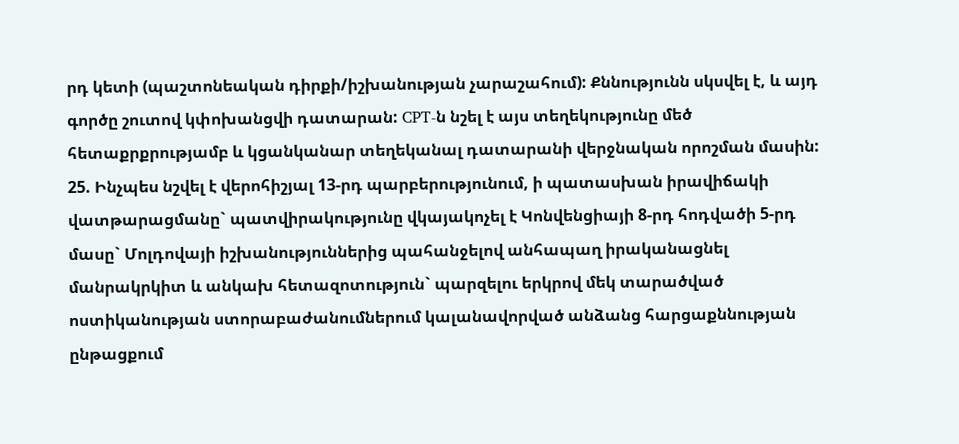րդ կետի (պաշտոնեական դիրքի/իշխանության չարաշահում): Քննությունն սկսվել է, և այդ գործը շուտով կփոխանցվի դատարան: CPT-ն նշել է այս տեղեկությունը մեծ հետաքրքրությամբ և կցանկանար տեղեկանալ դատարանի վերջնական որոշման մասին:
25. Ինչպես նշվել է վերոհիշյալ 13-րդ պարբերությունում, ի պատասխան իրավիճակի վատթարացմանը` պատվիրակությունը վկայակոչել է Կոնվենցիայի 8-րդ հոդվածի 5-րդ մասը` Մոլդովայի իշխանություններից պահանջելով անհապաղ իրականացնել մանրակրկիտ և անկախ հետազոտություն` պարզելու երկրով մեկ տարածված ոստիկանության ստորաբաժանումներում կալանավորված անձանց հարցաքննության ընթացքում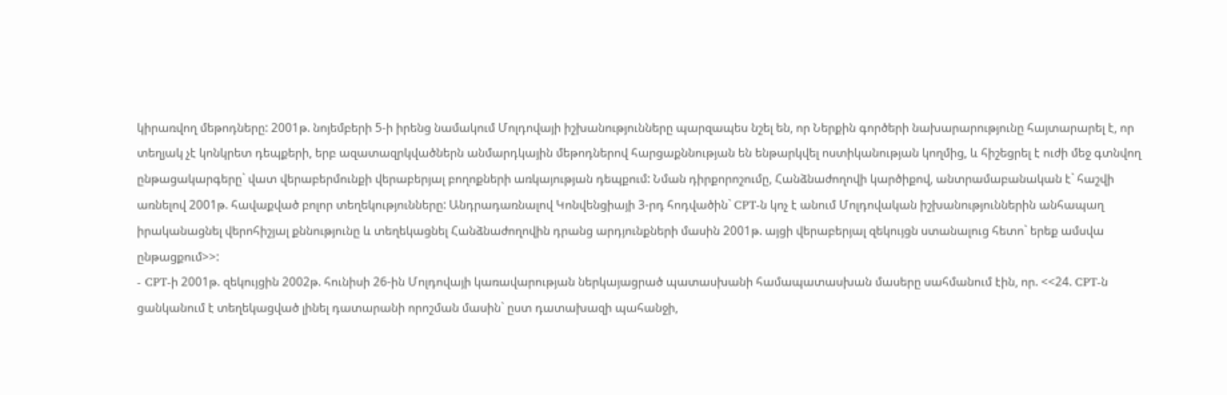կիրառվող մեթոդները: 2001թ. նոյեմբերի 5-ի իրենց նամակում Մոլդովայի իշխանությունները պարզապես նշել են, որ Ներքին գործերի նախարարությունը հայտարարել է, որ տեղյակ չէ կոնկրետ դեպքերի, երբ ազատազրկվածներն անմարդկային մեթոդներով հարցաքննության են ենթարկվել ոստիկանության կողմից, և հիշեցրել է ուժի մեջ գտնվող ընթացակարգերը` վատ վերաբերմունքի վերաբերյալ բողոքների առկայության դեպքում: Նման դիրքորոշումը, Հանձնաժողովի կարծիքով, անտրամաբանական է` հաշվի առնելով 2001թ. հավաքված բոլոր տեղեկությունները: Անդրադառնալով Կոնվենցիայի 3-րդ հոդվածին` CPT-ն կոչ է անում Մոլդովական իշխանություններին անհապաղ իրականացնել վերոհիշյալ քննությունը և տեղեկացնել Հանձնաժողովին դրանց արդյունքների մասին 2001թ. այցի վերաբերյալ զեկույցն ստանալուց հետո` երեք ամսվա ընթացքում>>:
- CPT-ի 2001թ. զեկույցին 2002թ. հունիսի 26-ին Մոլդովայի կառավարության ներկայացրած պատասխանի համապատասխան մասերը սահմանում էին, որ. <<24. CPT-ն ցանկանում է տեղեկացված լինել դատարանի որոշման մասին` ըստ դատախազի պահանջի,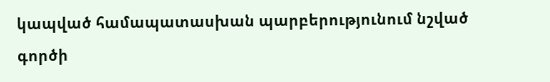կապված համապատասխան պարբերությունում նշված գործի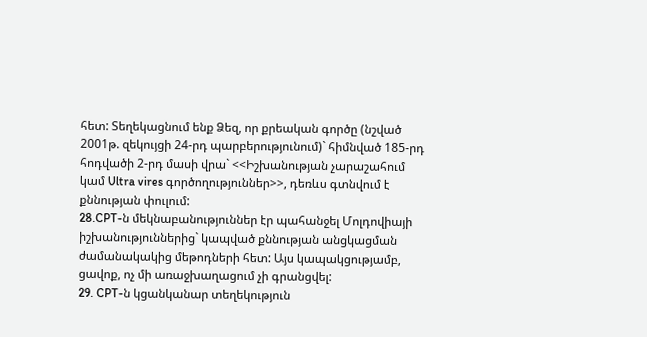հետ: Տեղեկացնում ենք Ձեզ, որ քրեական գործը (նշված 2001թ. զեկույցի 24-րդ պարբերությունում)` հիմնված 185-րդ հոդվածի 2-րդ մասի վրա` <<Իշխանության չարաշահում կամ Ultra vires գործողություններ>>, դեռևս գտնվում է քննության փուլում:
28.CPT-ն մեկնաբանություններ էր պահանջել Մոլդովիայի իշխանություններից` կապված քննության անցկացման ժամանակակից մեթոդների հետ: Այս կապակցությամբ, ցավոք, ոչ մի առաջխաղացում չի գրանցվել:
29. CPT-ն կցանկանար տեղեկություն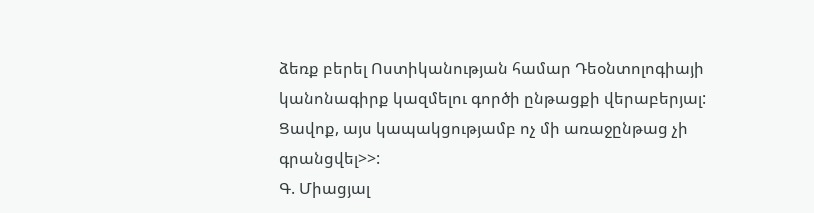ձեռք բերել Ոստիկանության համար Դեօնտոլոգիայի կանոնագիրք կազմելու գործի ընթացքի վերաբերյալ: Ցավոք, այս կապակցությամբ ոչ մի առաջընթաց չի գրանցվել>>:
Գ. Միացյալ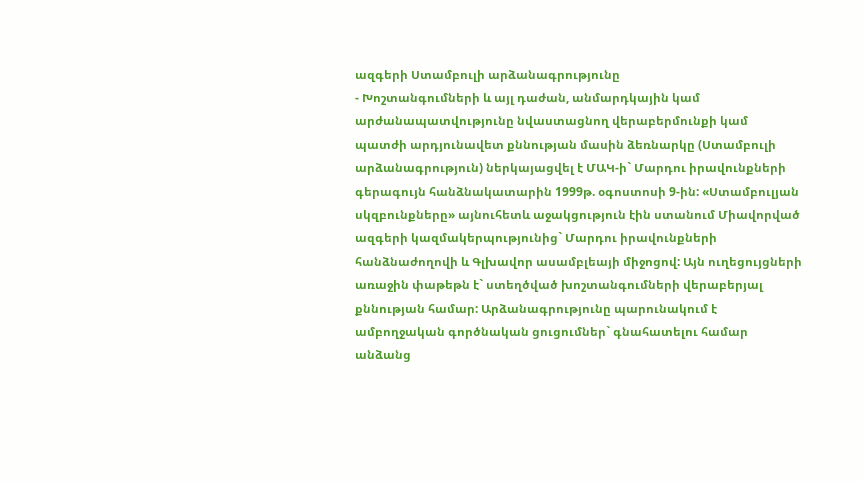ազգերի Ստամբուլի արձանագրությունը
- Խոշտանգումների և այլ դաժան, անմարդկային կամ արժանապատվությունը նվաստացնող վերաբերմունքի կամ պատժի արդյունավետ քննության մասին ձեռնարկը (Ստամբուլի արձանագրություն) ներկայացվել է ՄԱԿ-ի` Մարդու իրավունքների գերագույն հանձնակատարին 1999թ. օգոստոսի 9-ին: «Ստամբուլյան սկզբունքները» այնուհետև աջակցություն էին ստանում Միավորված ազգերի կազմակերպությունից` Մարդու իրավունքների հանձնաժողովի և Գլխավոր ասամբլեայի միջոցով: Այն ուղեցույցների առաջին փաթեթն է` ստեղծված խոշտանգումների վերաբերյալ քննության համար: Արձանագրությունը պարունակում է ամբողջական գործնական ցուցումներ` գնահատելու համար անձանց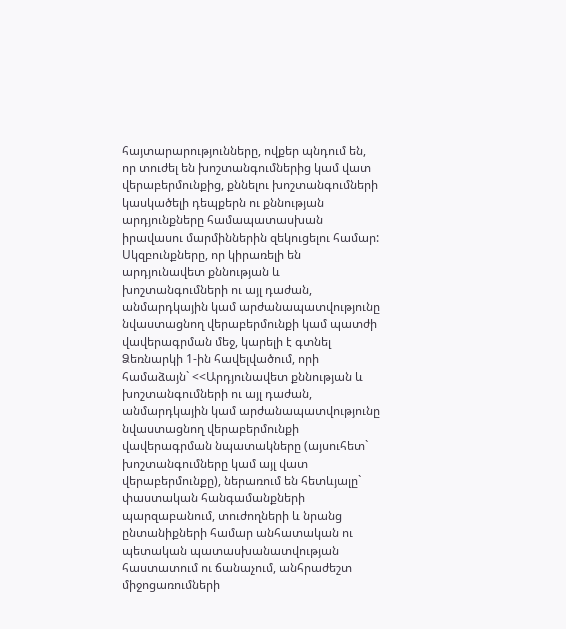հայտարարությունները, ովքեր պնդում են, որ տուժել են խոշտանգումներից կամ վատ վերաբերմունքից, քննելու խոշտանգումների կասկածելի դեպքերն ու քննության արդյունքները համապատասխան իրավասու մարմիններին զեկուցելու համար: Սկզբունքները, որ կիրառելի են արդյունավետ քննության և խոշտանգումների ու այլ դաժան, անմարդկային կամ արժանապատվությունը նվաստացնող վերաբերմունքի կամ պատժի վավերագրման մեջ, կարելի է գտնել Ձեռնարկի 1-ին հավելվածում, որի համաձայն` <<Արդյունավետ քննության և խոշտանգումների ու այլ դաժան, անմարդկային կամ արժանապատվությունը նվաստացնող վերաբերմունքի վավերագրման նպատակները (այսուհետ` խոշտանգումները կամ այլ վատ վերաբերմունքը), ներառում են հետևյալը` փաստական հանգամանքների պարզաբանում, տուժողների և նրանց ընտանիքների համար անհատական ու պետական պատասխանատվության հաստատում ու ճանաչում, անհրաժեշտ միջոցառումների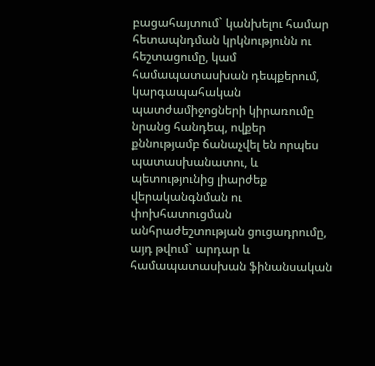բացահայտում` կանխելու համար հետապնդման կրկնությունն ու հեշտացումը, կամ համապատասխան դեպքերում, կարգապահական պատժամիջոցների կիրառումը նրանց հանդեպ, ովքեր քննությամբ ճանաչվել են որպես պատասխանատու, և պետությունից լիարժեք վերականգնման ու փոխհատուցման անհրաժեշտության ցուցադրումը, այդ թվում` արդար և համապատասխան ֆինանսական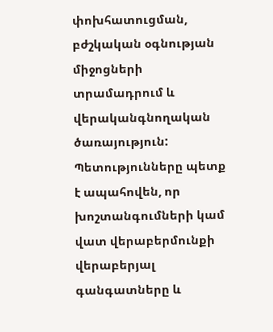փոխհատուցման, բժշկական օգնության միջոցների տրամադրում և վերականգնողական ծառայություն: Պետությունները պետք է ապահովեն, որ խոշտանգումների կամ վատ վերաբերմունքի վերաբերյալ գանգատները և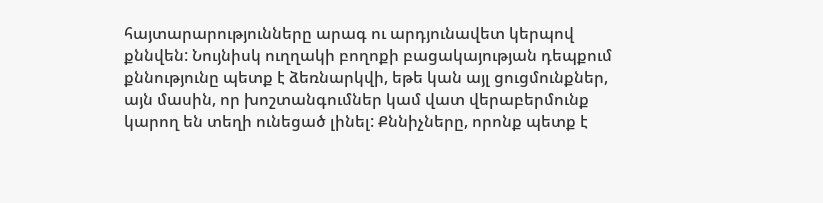հայտարարությունները արագ ու արդյունավետ կերպով քննվեն: Նույնիսկ ուղղակի բողոքի բացակայության դեպքում քննությունը պետք է ձեռնարկվի, եթե կան այլ ցուցմունքներ, այն մասին, որ խոշտանգումներ կամ վատ վերաբերմունք կարող են տեղի ունեցած լինել: Քննիչները, որոնք պետք է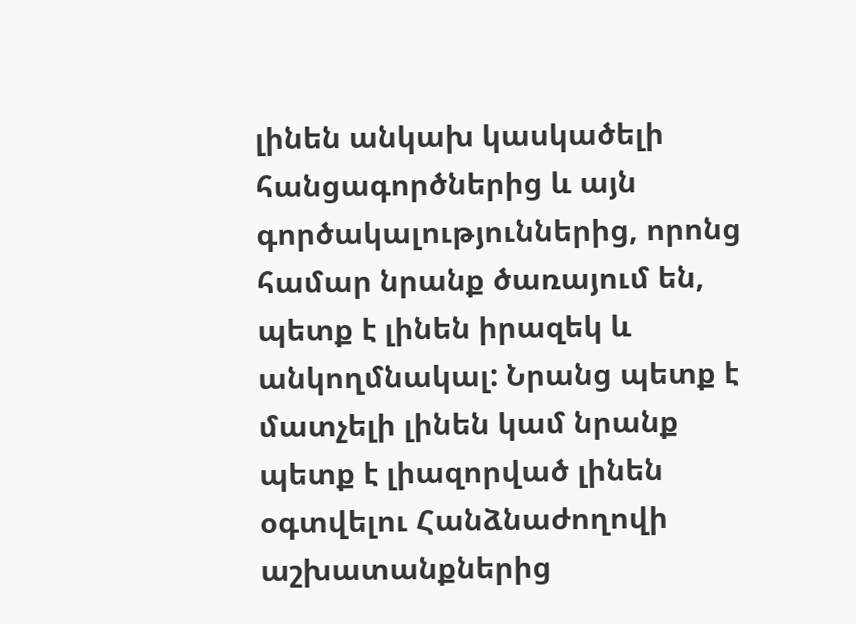լինեն անկախ կասկածելի հանցագործներից և այն գործակալություններից, որոնց համար նրանք ծառայում են, պետք է լինեն իրազեկ և անկողմնակալ: Նրանց պետք է մատչելի լինեն կամ նրանք պետք է լիազորված լինեն օգտվելու Հանձնաժողովի աշխատանքներից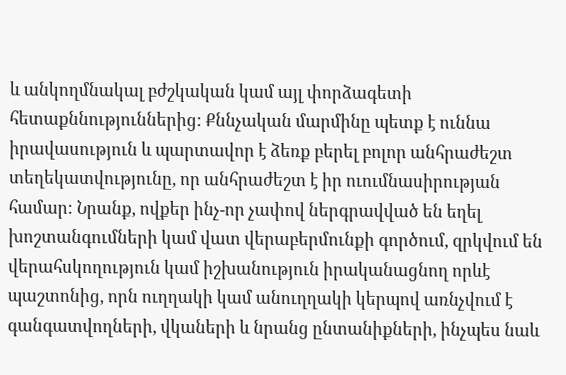և անկողմնակալ բժշկական կամ այլ փորձագետի հետաքննություններից: Քննչական մարմինը պետք է ուննա իրավասություն և պարտավոր է ձեռք բերել բոլոր անհրաժեշտ տեղեկատվությունը, որ անհրաժեշտ է իր ուումնասիրության համար: Նրանք, ովքեր ինչ-որ չափով ներգրավված են եղել խոշտանգումների կամ վատ վերաբերմունքի գործում, զրկվում են վերահսկողություն կամ իշխանություն իրականացնող որևէ պաշտոնից, որն ուղղակի կամ անուղղակի կերպով առնչվում է գանգատվողների, վկաների և նրանց ընտանիքների, ինչպես նաև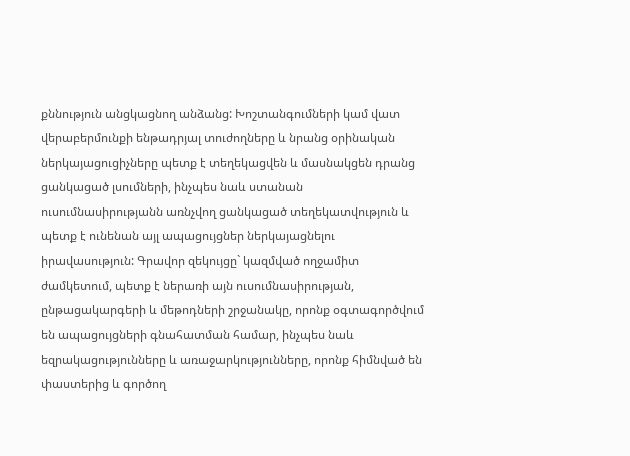քննություն անցկացնող անձանց: Խոշտանգումների կամ վատ վերաբերմունքի ենթադրյալ տուժողները և նրանց օրինական ներկայացուցիչները պետք է տեղեկացվեն և մասնակցեն դրանց ցանկացած լսումների, ինչպես նաև ստանան ուսումնասիրությանն առնչվող ցանկացած տեղեկատվություն և պետք է ունենան այլ ապացույցներ ներկայացնելու իրավասություն: Գրավոր զեկույցը` կազմված ողջամիտ ժամկետում, պետք է ներառի այն ուսումնասիրության, ընթացակարգերի և մեթոդների շրջանակը, որոնք օգտագործվում են ապացույցների գնահատման համար, ինչպես նաև եզրակացությունները և առաջարկությունները, որոնք հիմնված են փաստերից և գործող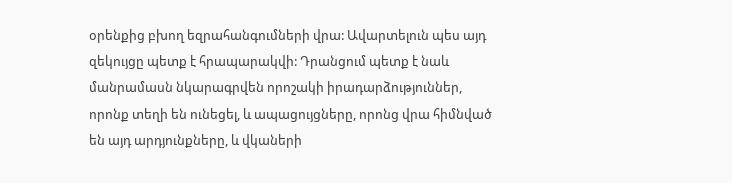օրենքից բխող եզրահանգումների վրա: Ավարտելուն պես այդ զեկույցը պետք է հրապարակվի: Դրանցում պետք է նաև մանրամասն նկարագրվեն որոշակի իրադարձություններ, որոնք տեղի են ունեցել, և ապացույցները, որոնց վրա հիմնված են այդ արդյունքները, և վկաների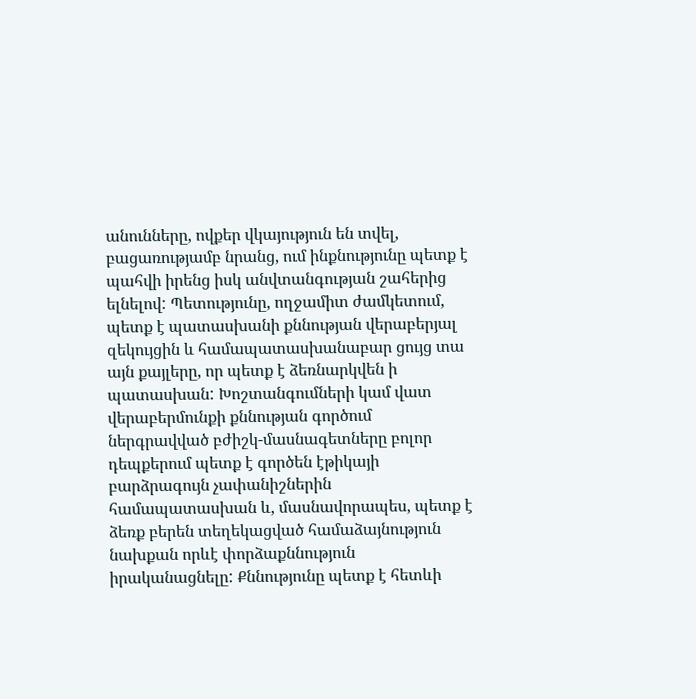անունները, ովքեր վկայություն են տվել, բացառությամբ նրանց, ում ինքնությունը պետք է պահվի իրենց իսկ անվտանգության շահերից ելնելով: Պետությունը, ողջամիտ ժամկետում, պետք է պատասխանի քննության վերաբերյալ զեկույցին և համապատասխանաբար ցույց տա այն քայլերը, որ պետք է ձեռնարկվեն ի պատասխան: Խոշտանգումների կամ վատ վերաբերմունքի քննության գործում ներգրավված բժիշկ-մասնագետները բոլոր դեպքերում պետք է գործեն էթիկայի բարձրագույն չափանիշներին համապատասխան և, մասնավորապես, պետք է ձեռք բերեն տեղեկացված համաձայնություն նախքան որևէ փորձաքննություն իրականացնելը: Քննությունը պետք է հետևի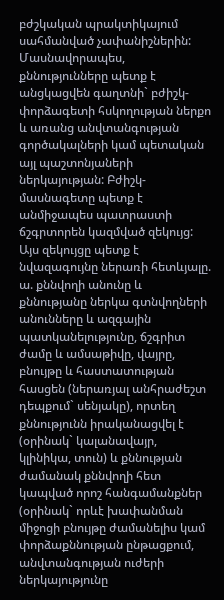բժշկական պրակտիկայում սահմանված չափանիշներին: Մասնավորապես, քննությունները պետք է անցկացվեն գաղտնի` բժիշկ-փորձագետի հսկողության ներքո և առանց անվտանգության գործակալների կամ պետական այլ պաշտոնյաների ներկայության: Բժիշկ- մասնագետը պետք է անմիջապես պատրաստի ճշգրտորեն կազմված զեկույց: Այս զեկույցը պետք է նվազագույնը ներառի հետևյալը.
ա. քննվողի անունը և քննությանը ներկա գտնվողների անունները և ազգային պատկանելությունը, ճշգրիտ ժամը և ամսաթիվը, վայրը, բնույթը և հաստատության հասցեն (ներառյալ անհրաժեշտ դեպքում` սենյակը), որտեղ քննությունն իրականացվել է (օրինակ` կալանավայր, կլինիկա, տուն) և քննության ժամանակ քննվողի հետ կապված որոշ հանգամանքներ (օրինակ` որևէ խափանման միջոցի բնույթը ժամանելիս կամ փորձաքննության ընթացքում, անվտանգության ուժերի ներկայությունը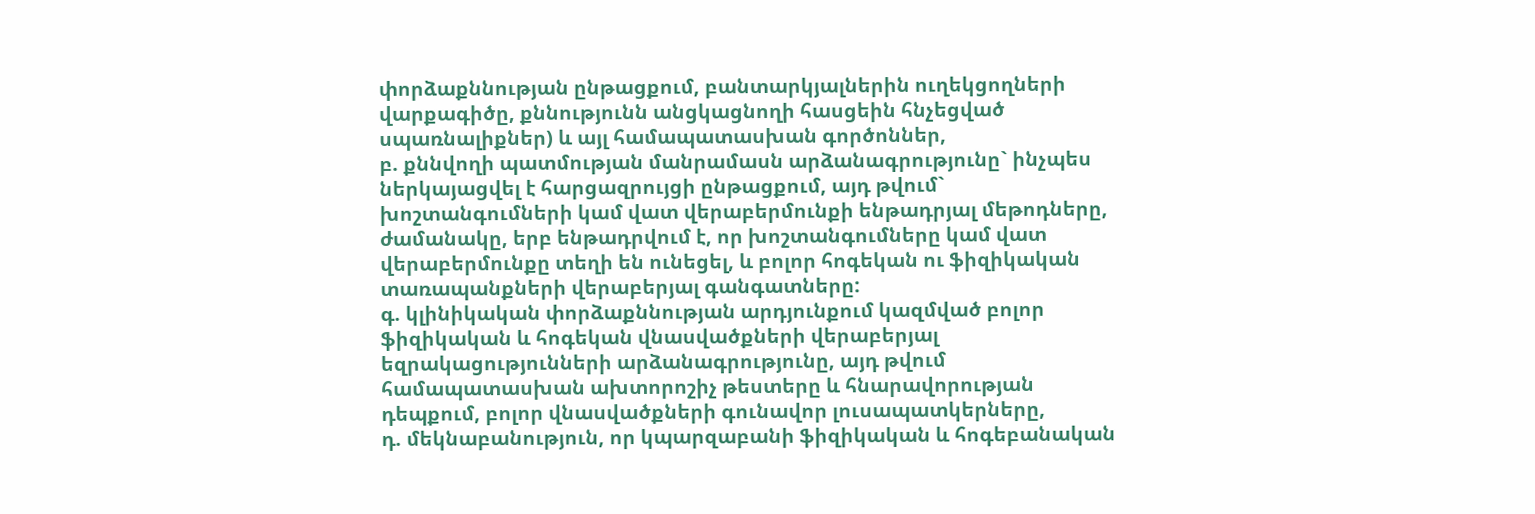փորձաքննության ընթացքում, բանտարկյալներին ուղեկցողների վարքագիծը, քննությունն անցկացնողի հասցեին հնչեցված սպառնալիքներ) և այլ համապատասխան գործոններ,
բ. քննվողի պատմության մանրամասն արձանագրությունը` ինչպես ներկայացվել է հարցազրույցի ընթացքում, այդ թվում` խոշտանգումների կամ վատ վերաբերմունքի ենթադրյալ մեթոդները, ժամանակը, երբ ենթադրվում է, որ խոշտանգումները կամ վատ վերաբերմունքը տեղի են ունեցել, և բոլոր հոգեկան ու ֆիզիկական տառապանքների վերաբերյալ գանգատները:
գ. կլինիկական փորձաքննության արդյունքում կազմված բոլոր ֆիզիկական և հոգեկան վնասվածքների վերաբերյալ եզրակացությունների արձանագրությունը, այդ թվում համապատասխան ախտորոշիչ թեստերը և հնարավորության դեպքում, բոլոր վնասվածքների գունավոր լուսապատկերները,
դ. մեկնաբանություն, որ կպարզաբանի ֆիզիկական և հոգեբանական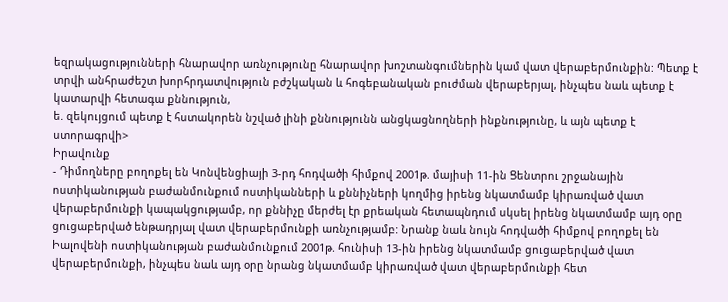եզրակացությունների հնարավոր առնչությունը հնարավոր խոշտանգումներին կամ վատ վերաբերմունքին: Պետք է տրվի անհրաժեշտ խորհրդատվություն բժշկական և հոգեբանական բուժման վերաբերյալ, ինչպես նաև պետք է կատարվի հետագա քննություն,
ե. զեկույցում պետք է հստակորեն նշված լինի քննությունն անցկացնողների ինքնությունը, և այն պետք է ստորագրվի>
Իրավունք
- Դիմողները բողոքել են Կոնվենցիայի 3-րդ հոդվածի հիմքով 2001թ. մայիսի 11-ին Ցենտրու շրջանային ոստիկանության բաժանմունքում ոստիկանների և քննիչների կողմից իրենց նկատմամբ կիրառված վատ վերաբերմունքի կապակցությամբ, որ քննիչը մերժել էր քրեական հետապնդում սկսել իրենց նկատմամբ այդ օրը ցուցաբերված ենթադրյալ վատ վերաբերմունքի առնչությամբ: Նրանք նաև նույն հոդվածի հիմքով բողոքել են Իալովենի ոստիկանության բաժանմունքում 2001թ. հունիսի 13-ին իրենց նկատմամբ ցուցաբերված վատ վերաբերմունքի, ինչպես նաև այդ օրը նրանց նկատմամբ կիրառված վատ վերաբերմունքի հետ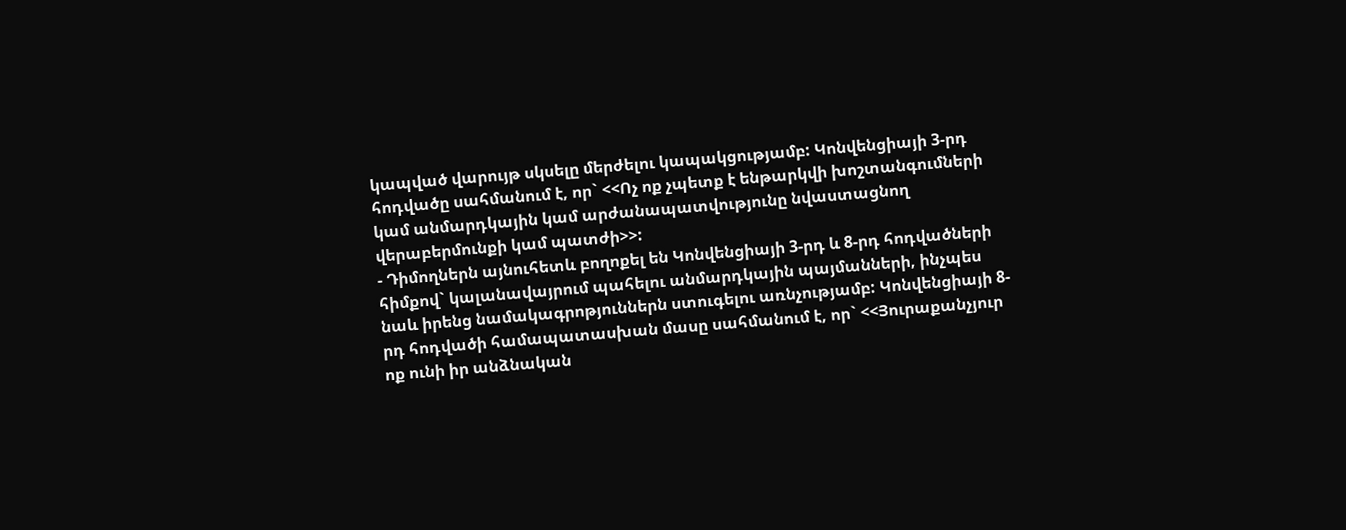կապված վարույթ սկսելը մերժելու կապակցությամբ: Կոնվենցիայի 3-րդ հոդվածը սահմանում է, որ` <<Ոչ ոք չպետք է ենթարկվի խոշտանգումների կամ անմարդկային կամ արժանապատվությունը նվաստացնող վերաբերմունքի կամ պատժի>>:
- Դիմողներն այնուհետև բողոքել են Կոնվենցիայի 3-րդ և 8-րդ հոդվածների հիմքով` կալանավայրում պահելու անմարդկային պայմանների, ինչպես նաև իրենց նամակագրոթյուններն ստուգելու առնչությամբ: Կոնվենցիայի 8-րդ հոդվածի համապատասխան մասը սահմանում է, որ` <<Յուրաքանչյուր ոք ունի իր անձնական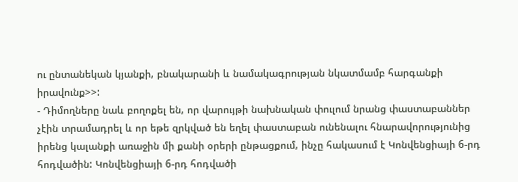ու ընտանեկան կյանքի, բնակարանի և նամակագրության նկատմամբ հարգանքի իրավունք>>:
- Դիմողները նաև բողոքել են, որ վարույթի նախնական փուլում նրանց փաստաբաններ չէին տրամադրել և որ եթե զրկված են եղել փաստաբան ունենալու հնարավորությունից իրենց կալանքի առաջին մի քանի օրերի ընթացքում, ինչը հակասում է Կոնվենցիայի 6-րդ հոդվածին: Կոնվենցիայի 6-րդ հոդվածի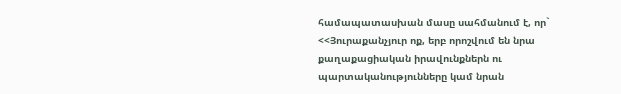համապատասխան մասը սահմանում է, որ` <<Յուրաքանչյուր ոք, երբ որոշվում են նրա քաղաքացիական իրավունքներն ու պարտականությունները կամ նրան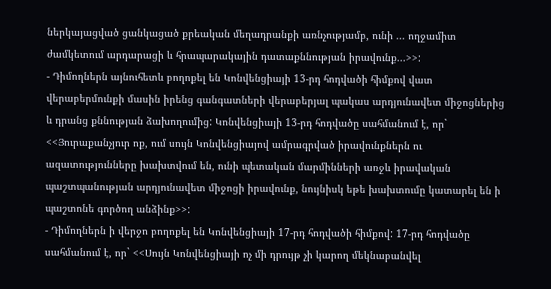ներկայացված ցանկացած քրեական մեղադրանքի առնչությամբ, ունի ... ողջամիտ ժամկետում արդարացի և հրապարակային դատաքննության իրավունք...>>:
- Դիմողներն այնուհետև բողոքել են Կոնվենցիայի 13-րդ հոդվածի հիմքով վատ վերաբերմունքի մասին իրենց գանգատների վերաբերյալ պակաս արդյունավետ միջոցներից և դրանց քննության ձախողումից: Կոնվենցիայի 13-րդ հոդվածը սահմանում է, որ` <<Յուրաքանչյուր ոք, ում սույն Կոնվենցիայով ամրագրված իրավունքներն ու ազատությունները խախտվում են, ունի պետական մարմինների առջև իրավական պաշտպանության արդյունավետ միջոցի իրավունք, նույնիսկ եթե խախտումը կատարել են ի պաշտոնե գործող անձինք>>:
- Դիմողներն ի վերջո բողոքել են Կոնվենցիայի 17-րդ հոդվածի հիմքով: 17-րդ հոդվածը սահմանում է, որ` <<Սույն Կոնվենցիայի ոչ մի դրույթ չի կարող մեկնաբանվել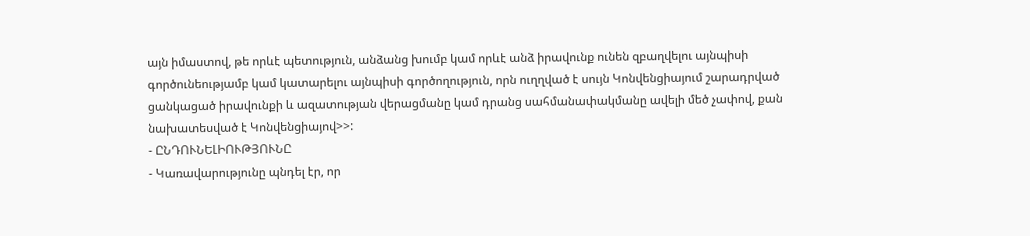այն իմաստով, թե որևէ պետություն, անձանց խումբ կամ որևէ անձ իրավունք ունեն զբաղվելու այնպիսի գործունեությամբ կամ կատարելու այնպիսի գործողություն, որն ուղղված է սույն Կոնվենցիայում շարադրված ցանկացած իրավունքի և ազատության վերացմանը կամ դրանց սահմանափակմանը ավելի մեծ չափով, քան նախատեսված է Կոնվենցիայով>>:
- ԸՆԴՈՒՆԵԼԻՈՒԹՅՈՒՆԸ
- Կառավարությունը պնդել էր, որ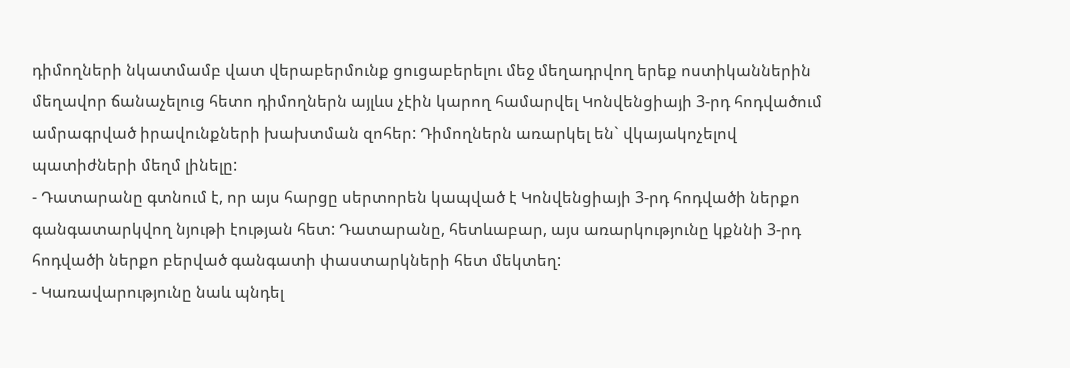դիմողների նկատմամբ վատ վերաբերմունք ցուցաբերելու մեջ մեղադրվող երեք ոստիկաններին մեղավոր ճանաչելուց հետո դիմողներն այլևս չէին կարող համարվել Կոնվենցիայի 3-րդ հոդվածում ամրագրված իրավունքների խախտման զոհեր: Դիմողներն առարկել են` վկայակոչելով պատիժների մեղմ լինելը:
- Դատարանը գտնում է, որ այս հարցը սերտորեն կապված է Կոնվենցիայի 3-րդ հոդվածի ներքո գանգատարկվող նյութի էության հետ: Դատարանը, հետևաբար, այս առարկությունը կքննի 3-րդ հոդվածի ներքո բերված գանգատի փաստարկների հետ մեկտեղ:
- Կառավարությունը նաև պնդել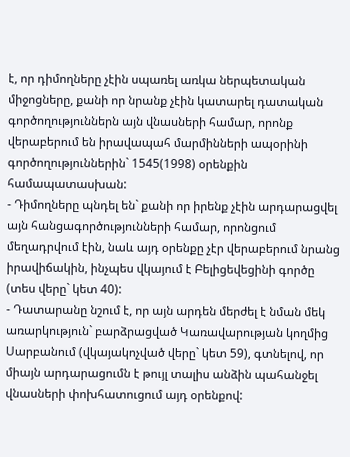է, որ դիմողները չէին սպառել առկա ներպետական միջոցները, քանի որ նրանք չէին կատարել դատական գործողություններն այն վնասների համար, որոնք վերաբերում են իրավապահ մարմինների ապօրինի գործողություններին` 1545(1998) օրենքին համապատասխան:
- Դիմողները պնդել են` քանի որ իրենք չէին արդարացվել այն հանցագործությունների համար, որոնցում մեղադրվում էին, նաև այդ օրենքը չէր վերաբերում նրանց իրավիճակին, ինչպես վկայում է Բելիցեվեցինի գործը (տես վերը` կետ 40):
- Դատարանը նշում է, որ այն արդեն մերժել է նման մեկ առարկություն` բարձրացված Կառավարության կողմից Սարբանում (վկայակոչված վերը` կետ 59), գտնելով, որ միայն արդարացումն է թույլ տալիս անձին պահանջել վնասների փոխհատուցում այդ օրենքով: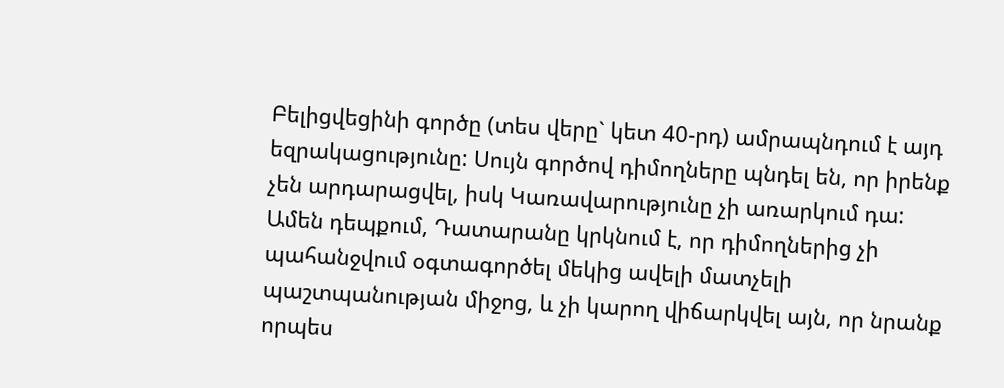Բելիցվեցինի գործը (տես վերը` կետ 40-րդ) ամրապնդում է այդ եզրակացությունը: Սույն գործով դիմողները պնդել են, որ իրենք չեն արդարացվել, իսկ Կառավարությունը չի առարկում դա: Ամեն դեպքում, Դատարանը կրկնում է, որ դիմողներից չի պահանջվում օգտագործել մեկից ավելի մատչելի պաշտպանության միջոց, և չի կարող վիճարկվել այն, որ նրանք որպես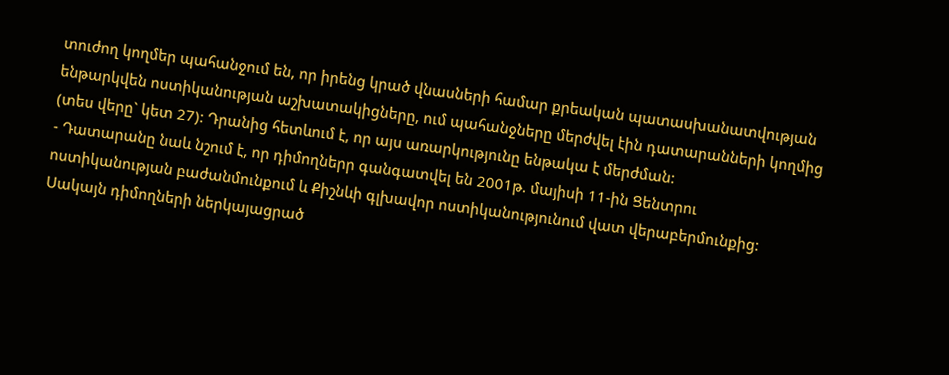տուժող կողմեր պահանջում են, որ իրենց կրած վնասների համար քրեական պատասխանատվության ենթարկվեն ոստիկանության աշխատակիցները, ում պահանջները մերժվել էին դատարանների կողմից (տես վերը` կետ 27): Դրանից հետևում է, որ այս առարկությունը ենթակա է մերժման:
- Դատարանը նաև նշում է, որ դիմողներր գանգատվել են 2001թ. մայիսի 11-ին Ցենտրու ոստիկանության բաժանմունքում և Քիշնևի գլխավոր ոստիկանությունում վատ վերաբերմունքից: Սակայն դիմողների ներկայացրած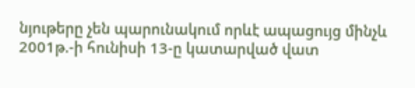նյութերը չեն պարունակում որևէ ապացույց մինչև 2001թ.-ի հունիսի 13-ը կատարված վատ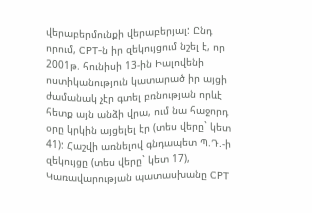վերաբերմունքի վերաբերյալ: Ընդ որում, CPT-ն իր զեկույցում նշել է, որ 2001թ. հունիսի 13-ին Իալովենի ոստիկանություն կատարած իր այցի ժամանակ չէր գտել բռնության որևէ հետք այն անձի վրա, ում նա հաջորդ օրը կրկին այցելել էր (տես վերը` կետ 41): Հաշվի առնելով գնդապետ Պ.Դ.-ի զեկույցը (տես վերը` կետ 17), Կառավարության պատասխանը CPT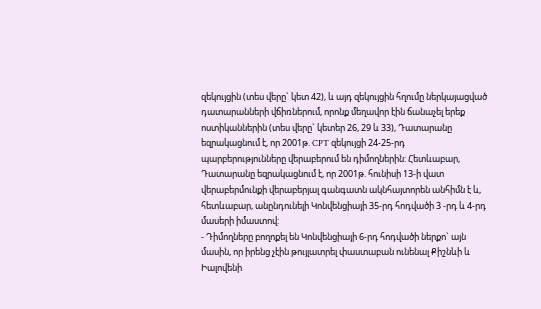զեկույցին (տես վերը` կետ 42), և այդ զեկույցին հղումը ներկայացված դատարանների վճիռներում, որոնք մեղավոր էին ճանաչել երեք ոստիկաններին (տես վերը` կետեր 26, 29 և 33), Դատարանը եզրակացնում է, որ 2001թ. CPT զեկույցի 24-25-րդ պարբերությունները վերաբերում են դիմողներին: Հետևաբար, Դատարանը եզրակացնում է, որ 2001թ. հունիսի 13-ի վատ վերաբերմունքի վերաբերյալ գանգատն ակնհայտորեն անհիմն է և, հետևաբար, անընդունելի Կոնվենցիայի 35-րդ հոդվածի 3 -րդ և 4-րդ մասերի իմաստով:
- Դիմողները բողոքել են Կոնվենցիայի 6-րդ հոդվածի ներքո` այն մասին, որ իրենց չէին թույլատրել փաստաբան ունենալ Քիշնևի և Իալովենի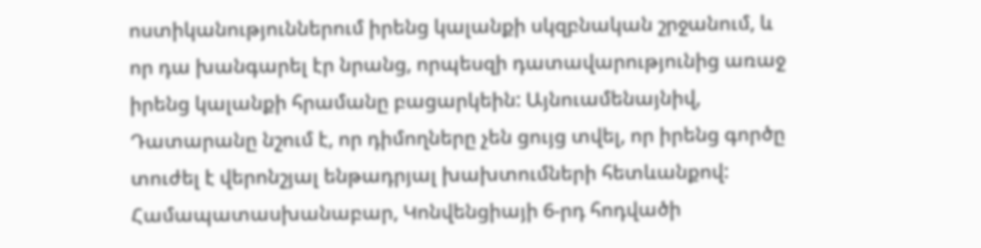ոստիկանություններում իրենց կալանքի սկզբնական շրջանում, և որ դա խանգարել էր նրանց, որպեսզի դատավարությունից առաջ իրենց կալանքի հրամանը բացարկեին: Այնուամենայնիվ, Դատարանը նշում է, որ դիմողները չեն ցույց տվել, որ իրենց գործը տուժել է վերոնշյալ ենթադրյալ խախտումների հետևանքով: Համապատասխանաբար, Կոնվենցիայի 6-րդ հոդվածի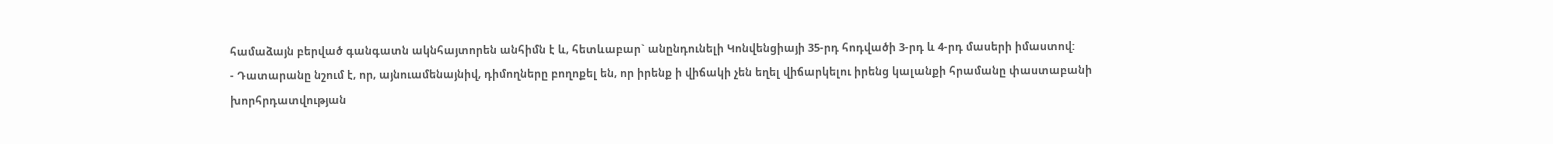համաձայն բերված գանգատն ակնհայտորեն անհիմն է և, հետևաբար` անընդունելի Կոնվենցիայի 35-րդ հոդվածի 3-րդ և 4-րդ մասերի իմաստով:
- Դատարանը նշում է, որ, այնուամենայնիվ, դիմողները բողոքել են, որ իրենք ի վիճակի չեն եղել վիճարկելու իրենց կալանքի հրամանը փաստաբանի խորհրդատվության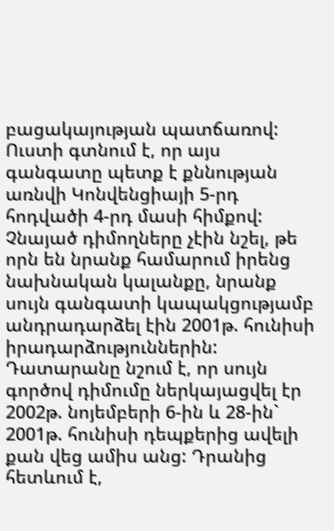բացակայության պատճառով: Ուստի գտնում է, որ այս գանգատը պետք է քննության առնվի Կոնվենցիայի 5-րդ հոդվածի 4-րդ մասի հիմքով: Չնայած դիմողները չէին նշել, թե որն են նրանք համարում իրենց նախնական կալանքը, նրանք սույն գանգատի կապակցությամբ անդրադարձել էին 2001թ. հունիսի իրադարձություններին: Դատարանը նշում է, որ սույն գործով դիմումը ներկայացվել էր 2002թ. նոյեմբերի 6-ին և 28-ին` 2001թ. հունիսի դեպքերից ավելի քան վեց ամիս անց: Դրանից հետևում է,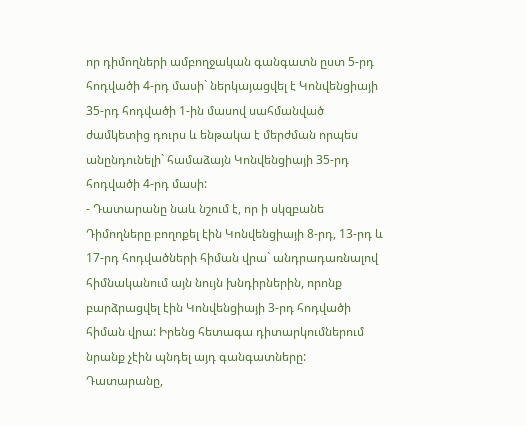որ դիմողների ամբողջական գանգատն ըստ 5-րդ հոդվածի 4-րդ մասի` ներկայացվել է Կոնվենցիայի 35-րդ հոդվածի 1-ին մասով սահմանված ժամկետից դուրս և ենթակա է մերժման որպես անընդունելի` համաձայն Կոնվենցիայի 35-րդ հոդվածի 4-րդ մասի:
- Դատարանը նաև նշում է, որ ի սկզբանե Դիմողները բողոքել էին Կոնվենցիայի 8-րդ, 13-րդ և 17-րդ հոդվածների հիման վրա` անդրադառնալով հիմնականում այն նույն խնդիրներին, որոնք բարձրացվել էին Կոնվենցիայի 3-րդ հոդվածի հիման վրա: Իրենց հետագա դիտարկումներում նրանք չէին պնդել այդ գանգատները: Դատարանը,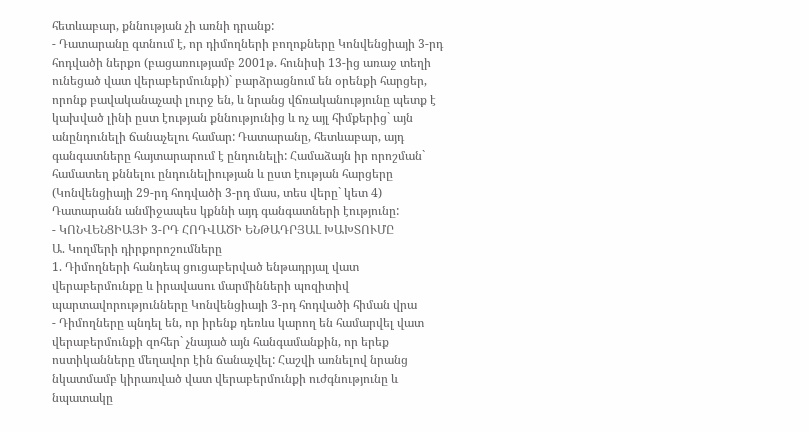հետևաբար, քննության չի առնի դրանք:
- Դատարանը գտնում է, որ դիմողների բողոքները Կոնվենցիայի 3-րդ հոդվածի ներքո (բացառությամբ 2001թ. հունիսի 13-ից առաջ տեղի ունեցած վատ վերաբերմունքի)` բարձրացնում են օրենքի հարցեր, որոնք բավականաչափ լուրջ են, և նրանց վճռականությունը պետք է կախված լինի ըստ էության քննությունից և ոչ այլ հիմքերից` այն անընդունելի ճանաչելու համար: Դատարանը, հետևաբար, այդ գանգատները հայտարարում է ընդունելի: Համաձայն իր որոշման` համատեղ քննելու ընդունելիության և ըստ էության հարցերը (Կոնվենցիայի 29-րդ հոդվածի 3-րդ մաս, տես վերը` կետ 4) Դատարանն անմիջապես կքննի այդ գանգատների էությունը:
- ԿՈՆՎԵՆՑԻԱՅԻ 3-ՐԴ ՀՈԴՎԱԾԻ ԵՆԹԱԴՐՅԱԼ ԽԱԽՏՈՒՄԸ
Ա. Կողմերի դիրքորոշումները
1. Դիմողների հանդեպ ցուցաբերված ենթադրյալ վատ վերաբերմունքը և իրավասու մարմինների պոզիտիվ պարտավորությունները Կոնվենցիայի 3-րդ հոդվածի հիման վրա
- Դիմողները պնդել են, որ իրենք դեռևս կարող են համարվել վատ վերաբերմունքի զոհեր` չնայած այն հանգամանքին, որ երեք ոստիկանները մեղավոր էին ճանաչվել: Հաշվի առնելով նրանց նկատմամբ կիրառված վատ վերաբերմունքի ուժգնությունը և նպատակը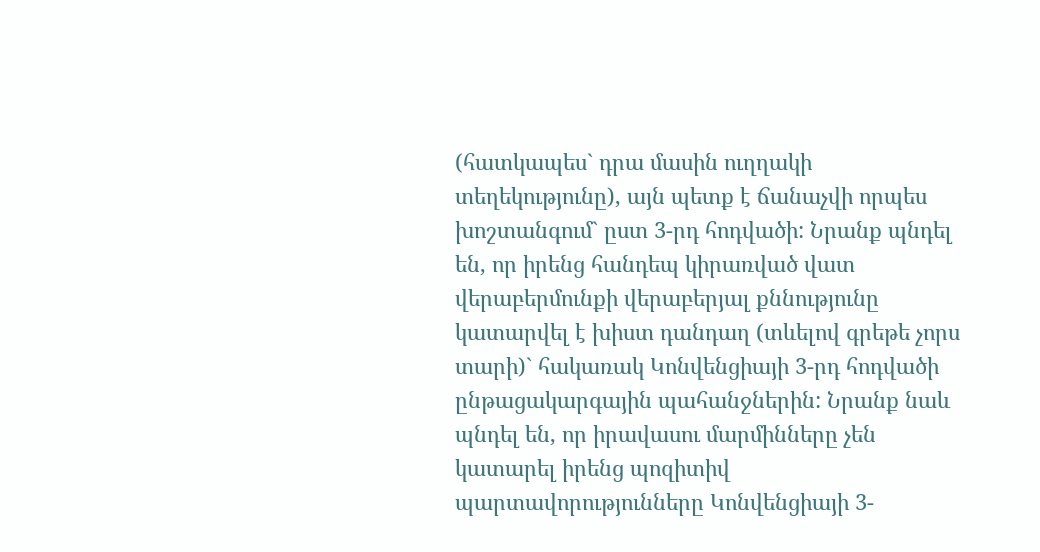(հատկապես` դրա մասին ուղղակի տեղեկությունը), այն պետք է ճանաչվի որպես խոշտանգում` ըստ 3-րդ հոդվածի: Նրանք պնդել են, որ իրենց հանդեպ կիրառված վատ վերաբերմունքի վերաբերյալ քննությունը կատարվել է խիստ դանդաղ (տևելով գրեթե չորս տարի)` հակառակ Կոնվենցիայի 3-րդ հոդվածի ընթացակարգային պահանջներին: Նրանք նաև պնդել են, որ իրավասու մարմինները չեն կատարել իրենց պոզիտիվ պարտավորությունները Կոնվենցիայի 3-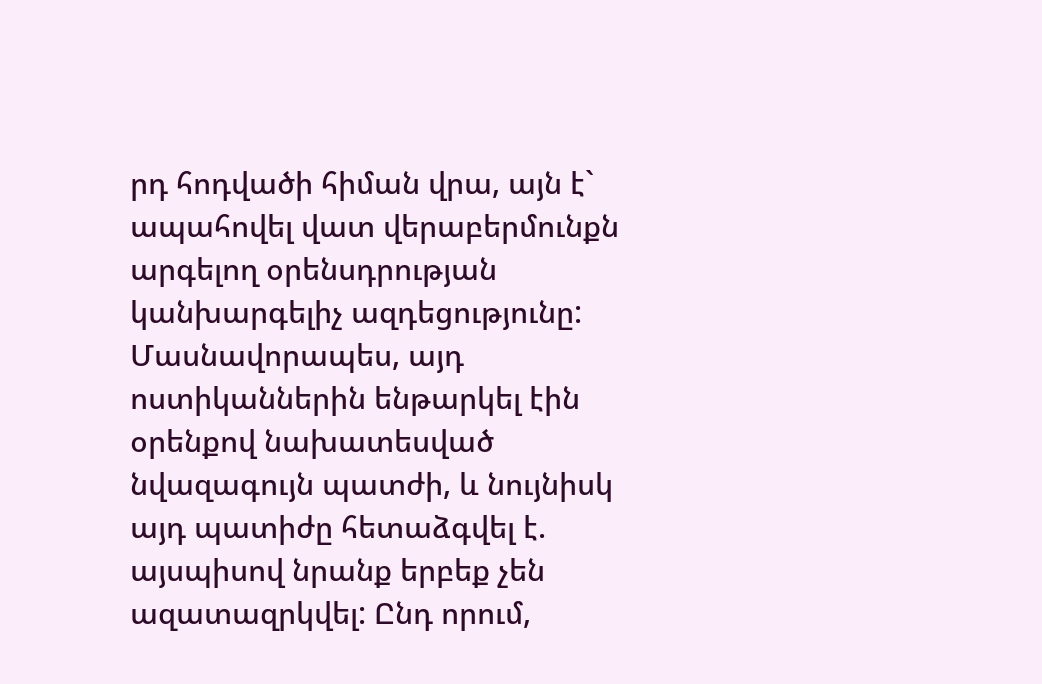րդ հոդվածի հիման վրա, այն է` ապահովել վատ վերաբերմունքն արգելող օրենսդրության կանխարգելիչ ազդեցությունը: Մասնավորապես, այդ ոստիկաններին ենթարկել էին օրենքով նախատեսված նվազագույն պատժի, և նույնիսկ այդ պատիժը հետաձգվել է. այսպիսով նրանք երբեք չեն ազատազրկվել: Ընդ որում,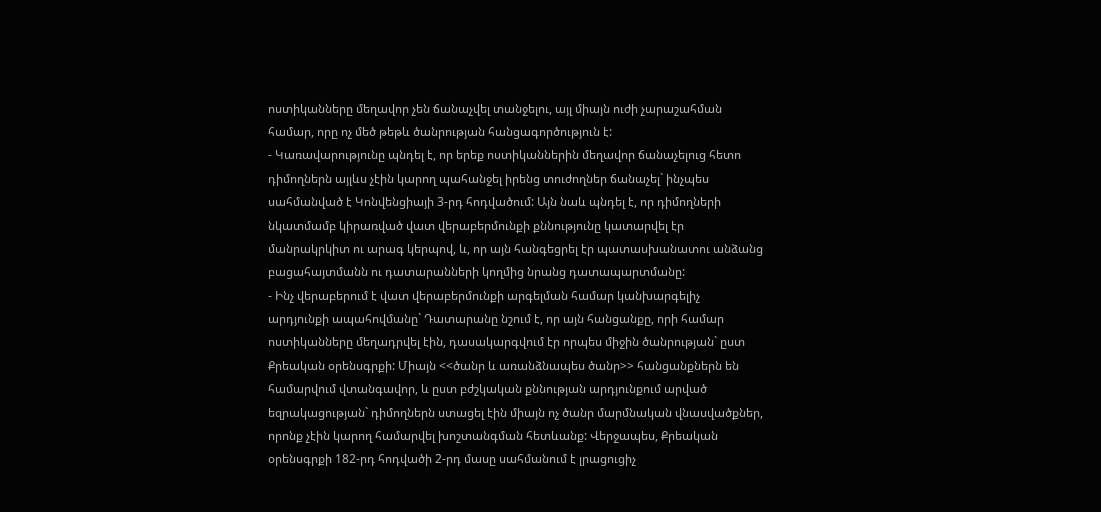ոստիկանները մեղավոր չեն ճանաչվել տանջելու, այլ միայն ուժի չարաշահման համար, որը ոչ մեծ թեթև ծանրության հանցագործություն է:
- Կառավարությունը պնդել է, որ երեք ոստիկաններին մեղավոր ճանաչելուց հետո դիմողներն այլևս չէին կարող պահանջել իրենց տուժողներ ճանաչել` ինչպես սահմանված է Կոնվենցիայի 3-րդ հոդվածում: Այն նաև պնդել է, որ դիմողների նկատմամբ կիրառված վատ վերաբերմունքի քննությունը կատարվել էր մանրակրկիտ ու արագ կերպով, և, որ այն հանգեցրել էր պատասխանատու անձանց բացահայտմանն ու դատարանների կողմից նրանց դատապարտմանը:
- Ինչ վերաբերում է վատ վերաբերմունքի արգելման համար կանխարգելիչ արդյունքի ապահովմանը` Դատարանը նշում է, որ այն հանցանքը, որի համար ոստիկանները մեղադրվել էին, դասակարգվում էր որպես միջին ծանրության` ըստ Քրեական օրենսգրքի: Միայն <<ծանր և առանձնապես ծանր>> հանցանքներն են համարվում վտանգավոր, և ըստ բժշկական քննության արդյունքում արված եզրակացության` դիմողներն ստացել էին միայն ոչ ծանր մարմնական վնասվածքներ, որոնք չէին կարող համարվել խոշտանգման հետևանք: Վերջապես, Քրեական օրենսգրքի 182-րդ հոդվածի 2-րդ մասը սահմանում է լրացուցիչ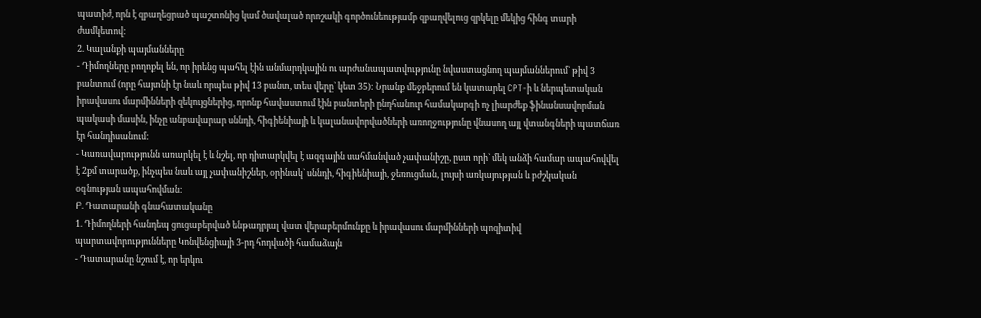պատիժ, որն է զբաղեցրած պաշտոնից կամ ծավալած որոշակի գործունեությամբ զբաղվելուց զրկելը մեկից հինգ տարի ժամկետով:
2. Կալանքի պայմանները
- Դիմողները բողոքել են, որ իրենց պահել էին անմարդկային ու արժանապատվությունը նվաստացնող պայմաններում` թիվ 3 բանտում (որը հայտնի էր նաև որպես թիվ 13 բանտ, տես վերը` կետ 35): Նրանք մեջբերում են կատարել CPT-ի և ներպետական իրավասու մարմինների զեկույցներից, որոնք հավաստում էին բանտերի ընդհանուր համակարգի ոչ լիարժեք ֆինանսավորման պակասի մասին, ինչը անբավարար սննդի, հիգիենիայի և կալանավորվածների առողջությունը վնասող այլ վտանգների պատճառ էր հանդիսանում:
- Կառավարությունն առարկել է և նշել, որ դիտարկվել է ազգային սահմանված չափանիշը, ըստ որի` մեկ անձի համար ապահովվել է 2քմ տարածք, ինչպես նաև այլ չափանիշներ, օրինակ` սննդի, հիգիենիայի, ջեռուցման, լույսի առկայության և բժշկական օգնության ապահովման:
Բ. Դատարանի գնահատականը
1. Դիմողների հանդեպ ցուցաբերված ենթադրյալ վատ վերաբերմունքը և իրավասու մարմինների պոզիտիվ պարտավորությունները Կոնվենցիայի 3-րդ հոդվածի համաձայն
- Դատարանը նշում է, որ երկու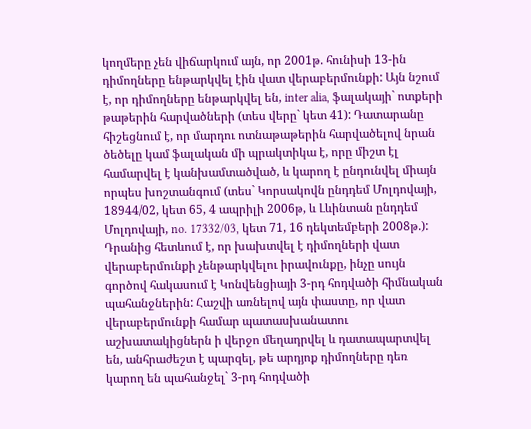կողմերը չեն վիճարկում այն, որ 2001թ. հունիսի 13-ին դիմողները ենթարկվել էին վատ վերաբերմունքի: Այն նշում է, որ դիմողները ենթարկվել են, inter alia, ֆալակայի` ոտքերի թաթերին հարվածների (տես վերը` կետ 41): Դատարանը հիշեցնում է, որ մարդու ոտնաթաթերին հարվածելով նրան ծեծելը կամ ֆալական մի պրակտիկա է, որը միշտ էլ համարվել է կանխամտածված, և կարող է ընդունվել միայն որպես խոշտանգում (տես` Կորսակովն ընդդեմ Մոլդովայի, 18944/02, կետ 65, 4 ապրիլի 2006թ, և Լևինտան ընդդեմ Մոլդովայի, no. 17332/03, կետ 71, 16 դեկտեմբերի 2008թ.): Դրանից հետևում է, որ խախտվել է դիմողների վատ վերաբերմունքի չենթարկվելու իրավունքը, ինչը սույն գործով հակասում է Կոնվենցիայի 3-րդ հոդվածի հիմնական պահանջներին: Հաշվի առնելով այն փաստը, որ վատ վերաբերմունքի համար պատասխանատու աշխատակիցներն ի վերջո մեղադրվել և դատապարտվել են, անհրաժեշտ է պարզել, թե արդյոք դիմողները դեռ կարող են պահանջել` 3-րդ հոդվածի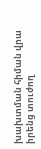խախտման հիման վրա իրենց տուժող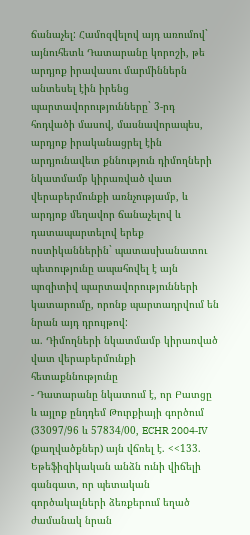ճանաչել: Համոզվելով այդ առումով` այնուհետև Դատարանը կորոշի, թե արդյոք իրավասու մարմիններն անտեսել էին իրենց պարտավորությունները` 3-րդ հոդվածի մասով, մասնավորապես, արդյոք իրականացրել էին արդյունավետ քննություն դիմողների նկատմամբ կիրառված վատ վերաբերմունքի առնչությամբ, և արդյոք մեղավոր ճանաչելով և դատապարտելով երեք ոստիկաններին` պատասխանատու պետությունը ապահովել է այն պոզիտիվ պարտավորությունների կատարումը, որոնք պարտադրվում են նրան այդ դրույթով:
ա. Դիմողների նկատմամբ կիրառված վատ վերաբերմունքի հետաքննությունը
- Դատարանը նկատում է, որ Բատցը և այլոք ընդդեմ Թուրքիայի գործում (33097/96 և 57834/00, ECHR 2004‑IV (քաղվածքներ) այն վճռել է. <<133. Եթեֆիզիկական անձն ունի վիճելի գանգատ, որ պետական գործակալների ձեռքերում եղած ժամանակ նրան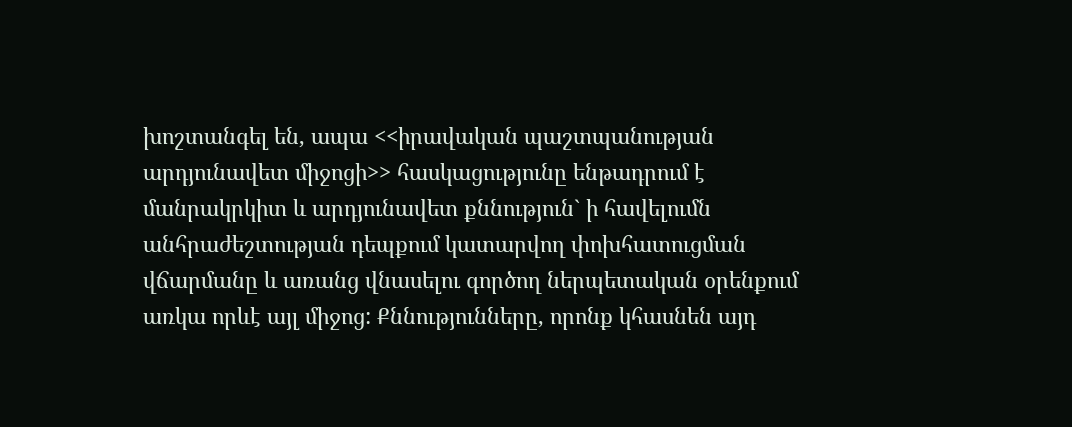խոշտանգել են, ապա <<իրավական պաշտպանության արդյունավետ միջոցի>> հասկացությունը ենթադրում է մանրակրկիտ և արդյունավետ քննություն` ի հավելումն անհրաժեշտության դեպքում կատարվող փոխհատուցման վճարմանը և առանց վնասելու գործող ներպետական օրենքում առկա որևէ այլ միջոց: Քննությունները, որոնք կհասնեն այդ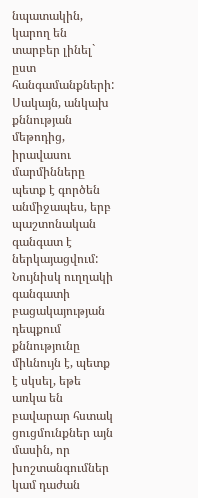նպատակին, կարող են տարբեր լինել` ըստ հանգամանքների: Սակայն, անկախ քննության մեթոդից, իրավասու մարմինները պետք է գործեն անմիջապես, երբ պաշտոնական գանգատ է ներկայացվում: Նույնիսկ ուղղակի գանգատի բացակայության դեպքում քննությունը միևնույն է, պետք է սկսել, եթե առկա են բավարար հստակ ցուցմունքներ այն մասին, որ խոշտանգումներ կամ դաժան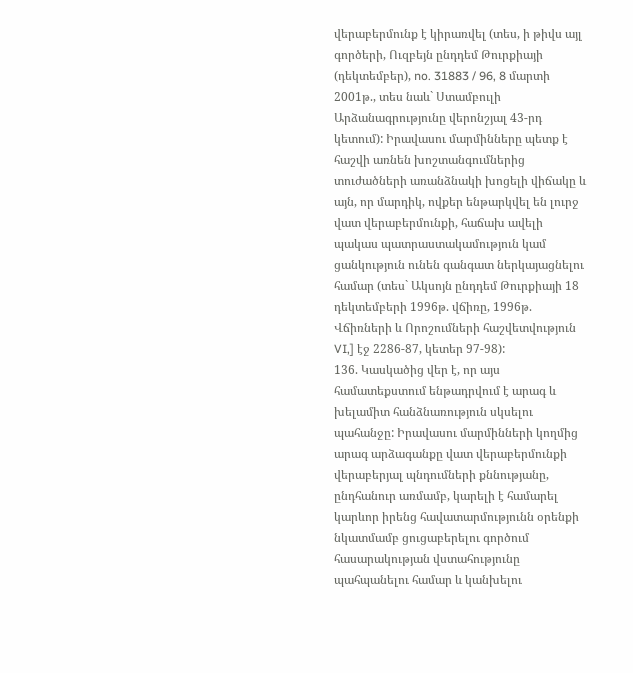վերաբերմունք է կիրառվել (տես, ի թիվս այլ գործերի, Ուզբեյն ընդդեմ Թուրքիայի (դեկտեմբեր), no. 31883 / 96, 8 մարտի 2001թ., տես նաև` Ստամբուլի Արձանագրությունը վերոնշյալ 43-րդ կետում): Իրավասու մարմինները պետք է հաշվի առնեն խոշտանգումներից տուժածների առանձնակի խոցելի վիճակը և այն, որ մարդիկ, ովքեր ենթարկվել են լուրջ վատ վերաբերմունքի, հաճախ ավելի պակաս պատրաստակամություն կամ ցանկություն ունեն գանգատ ներկայացնելու համար (տես` Ակսոյն ընդդեմ Թուրքիայի 18 դեկտեմբերի 1996թ. վճիռը, 1996թ. Վճիռների և Որոշումների հաշվետվություն VI,] էջ 2286-87, կետեր 97-98):
136. Կասկածից վեր է, որ այս համատեքստում ենթադրվում է արագ և խելամիտ հանձնառություն սկսելու պահանջը: Իրավասու մարմինների կողմից արագ արձագանքը վատ վերաբերմունքի վերաբերյալ պնդումների քննությանը, ընդհանուր առմամբ, կարելի է համարել կարևոր իրենց հավատարմությունն օրենքի նկատմամբ ցուցաբերելու գործում հասարակության վստահությունը պահպանելու համար և կանխելու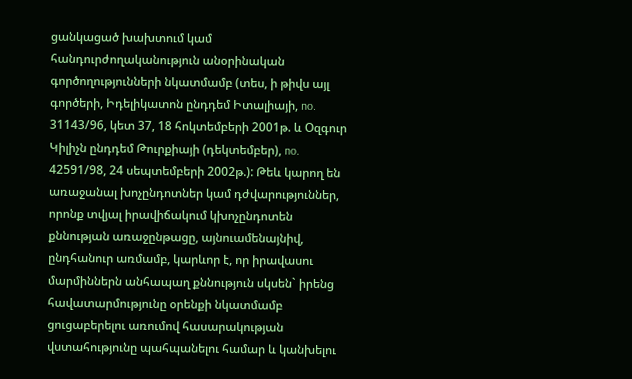ցանկացած խախտում կամ հանդուրժողականություն անօրինական գործողությունների նկատմամբ (տես, ի թիվս այլ գործերի, Իդելիկատոն ընդդեմ Իտալիայի, no. 31143/96, կետ 37, 18 հոկտեմբերի 2001թ. և Օզգուր Կիլիչն ընդդեմ Թուրքիայի (դեկտեմբեր), no. 42591/98, 24 սեպտեմբերի 2002թ.): Թեև կարող են առաջանալ խոչընդոտներ կամ դժվարություններ, որոնք տվյալ իրավիճակում կխոչընդոտեն քննության առաջընթացը, այնուամենայնիվ, ընդհանուր առմամբ, կարևոր է, որ իրավասու մարմիններն անհապաղ քննություն սկսեն` իրենց հավատարմությունը օրենքի նկատմամբ ցուցաբերելու առումով հասարակության վստահությունը պահպանելու համար և կանխելու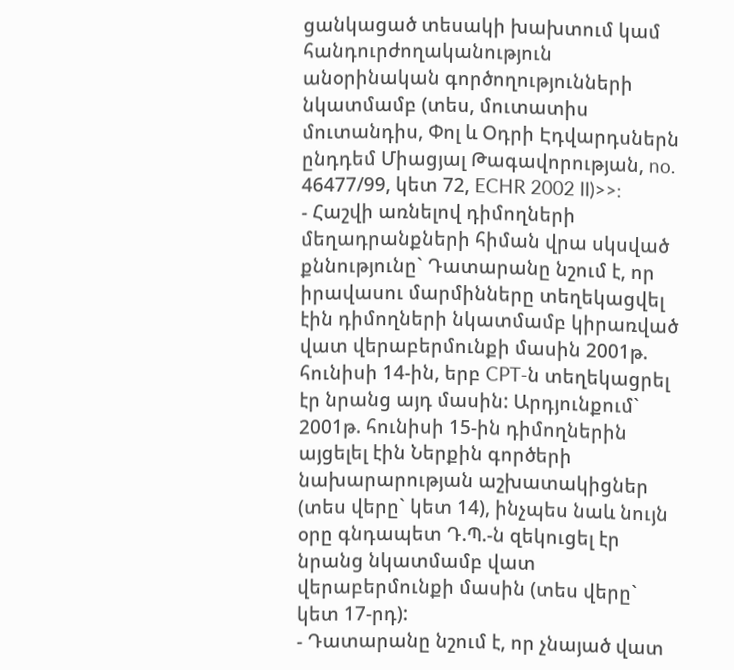ցանկացած տեսակի խախտում կամ հանդուրժողականություն անօրինական գործողությունների նկատմամբ (տես, մուտատիս մուտանդիս, Փոլ և Օդրի Էդվարդսներն ընդդեմ Միացյալ Թագավորության, no. 46477/99, կետ 72, ECHR 2002 II)>>:
- Հաշվի առնելով դիմողների մեղադրանքների հիման վրա սկսված քննությունը` Դատարանը նշում է, որ իրավասու մարմինները տեղեկացվել էին դիմողների նկատմամբ կիրառված վատ վերաբերմունքի մասին 2001թ. հունիսի 14-ին, երբ CPT-ն տեղեկացրել էր նրանց այդ մասին: Արդյունքում` 2001թ. հունիսի 15-ին դիմողներին այցելել էին Ներքին գործերի նախարարության աշխատակիցներ (տես վերը` կետ 14), ինչպես նաև նույն օրը գնդապետ Դ.Պ.-ն զեկուցել էր նրանց նկատմամբ վատ վերաբերմունքի մասին (տես վերը` կետ 17-րդ):
- Դատարանը նշում է, որ չնայած վատ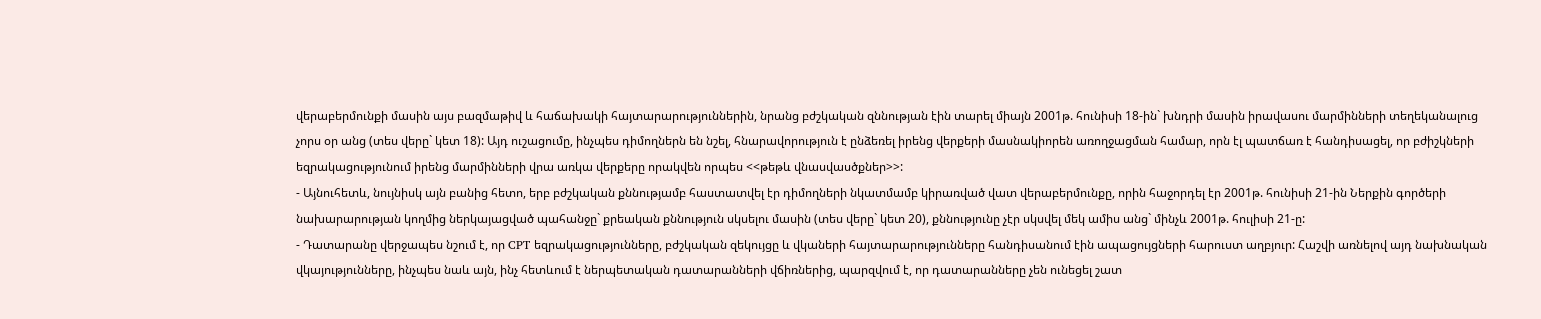վերաբերմունքի մասին այս բազմաթիվ և հաճախակի հայտարարություններին, նրանց բժշկական զննության էին տարել միայն 2001թ. հունիսի 18-ին` խնդրի մասին իրավասու մարմինների տեղեկանալուց չորս օր անց (տես վերը` կետ 18): Այդ ուշացումը, ինչպես դիմողներն են նշել, հնարավորություն է ընձեռել իրենց վերքերի մասնակիորեն առողջացման համար, որն էլ պատճառ է հանդիսացել, որ բժիշկների եզրակացությունում իրենց մարմինների վրա առկա վերքերը որակվեն որպես <<թեթև վնասվասծքներ>>:
- Այնուհետև, նույնիսկ այն բանից հետո, երբ բժշկական քննությամբ հաստատվել էր դիմողների նկատմամբ կիրառված վատ վերաբերմունքը, որին հաջորդել էր 2001թ. հունիսի 21-ին Ներքին գործերի նախարարության կողմից ներկայացված պահանջը` քրեական քննություն սկսելու մասին (տես վերը` կետ 20), քննությունը չէր սկսվել մեկ ամիս անց` մինչև 2001թ. հուլիսի 21-ը:
- Դատարանը վերջապես նշում է, որ CPT եզրակացությունները, բժշկական զեկույցը և վկաների հայտարարությունները հանդիսանում էին ապացույցների հարուստ աղբյուր: Հաշվի առնելով այդ նախնական վկայությունները, ինչպես նաև այն, ինչ հետևում է ներպետական դատարանների վճիռներից, պարզվում է, որ դատարանները չեն ունեցել շատ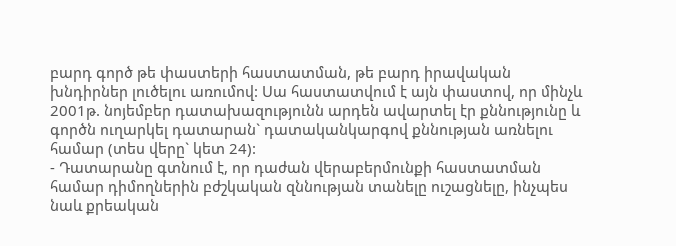բարդ գործ թե փաստերի հաստատման, թե բարդ իրավական խնդիրներ լուծելու առումով: Սա հաստատվում է այն փաստով, որ մինչև 2001թ. նոյեմբեր դատախազությունն արդեն ավարտել էր քննությունը և գործն ուղարկել դատարան` դատականկարգով քննության առնելու համար (տես վերը` կետ 24):
- Դատարանը գտնում է, որ դաժան վերաբերմունքի հաստատման համար դիմողներին բժշկական զննության տանելը ուշացնելը, ինչպես նաև քրեական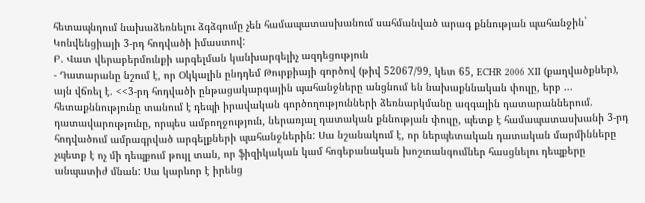հետապնդում նախաձեռնելու ձգձգումը չեն համապատասխանում սահմանված արագ քննության պահանջին` Կոնվենցիայի 3-րդ հոդվածի իմաստով:
Բ. Վատ վերաբերմունքի արգելման կանխարգելիչ ազդեցություն
- Դատարանը նշում է, որ Օկկալին ընդդեմ Թուրքիայի գործով (թիվ 52067/99, կետ 65, ECHR 2006 XII (քաղվածքներ), այն վճռել է. <<3-րդ հոդվածի ընթացակարգային պահանջները անցնում են նախաքննական փուլը, երբ ... հետաքննությունը տանում է դեպի իրավական գործողությունների ձեռնարկմանը ազգային դատարաններում. դատավարությունը, որպես ամբողջություն, ներառյալ դատական քննության փուլը, պետք է համապատասխանի 3-րդ հոդվածում ամրագրված արգելքների պահանջներին: Սա նշանակում է, որ ներպետական դատական մարմինները չպետք է ոչ մի դեպքում թույլ տան, որ ֆիզիկական կամ հոգեբանական խոշտանգումներ հասցնելու դեպքերը անպատիժ մնան: Սա կարևոր է իրենց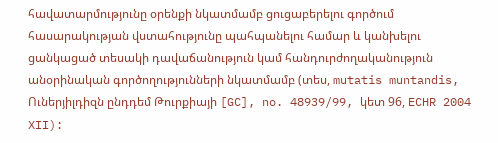հավատարմությունը օրենքի նկատմամբ ցուցաբերելու գործում հասարակության վստահությունը պահպանելու համար և կանխելու ցանկացած տեսակի դավաճանություն կամ հանդուրժողականություն անօրինական գործողությունների նկատմամբ (տես, mutatis muntandis, Ուներյիլդիզն ընդդեմ Թուրքիայի [GC], no. 48939/99, կետ 96, ECHR 2004 XII):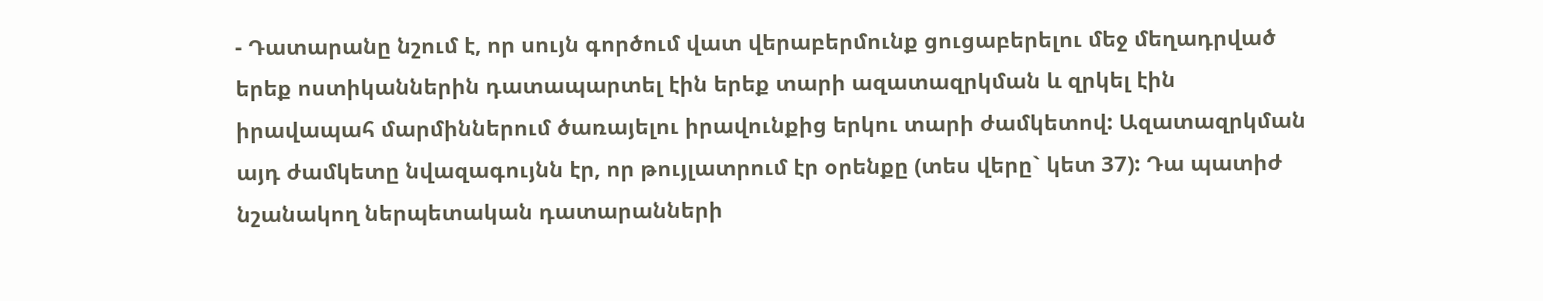- Դատարանը նշում է, որ սույն գործում վատ վերաբերմունք ցուցաբերելու մեջ մեղադրված երեք ոստիկաններին դատապարտել էին երեք տարի ազատազրկման և զրկել էին իրավապահ մարմիններում ծառայելու իրավունքից երկու տարի ժամկետով: Ազատազրկման այդ ժամկետը նվազագույնն էր, որ թույլատրում էր օրենքը (տես վերը` կետ 37): Դա պատիժ նշանակող ներպետական դատարանների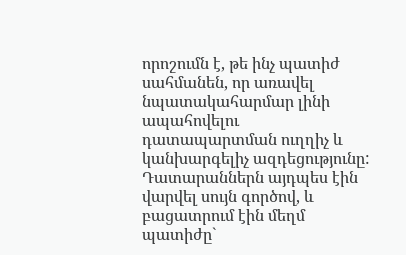որոշումն է, թե ինչ պատիժ սահմանեն, որ առավել նպատակահարմար լինի ապահովելու դատապարտման ուղղիչ և կանխարգելիչ ազդեցությունը: Դատարաններն այդպես էին վարվել սույն գործով, և բացատրում էին մեղմ պատիժը`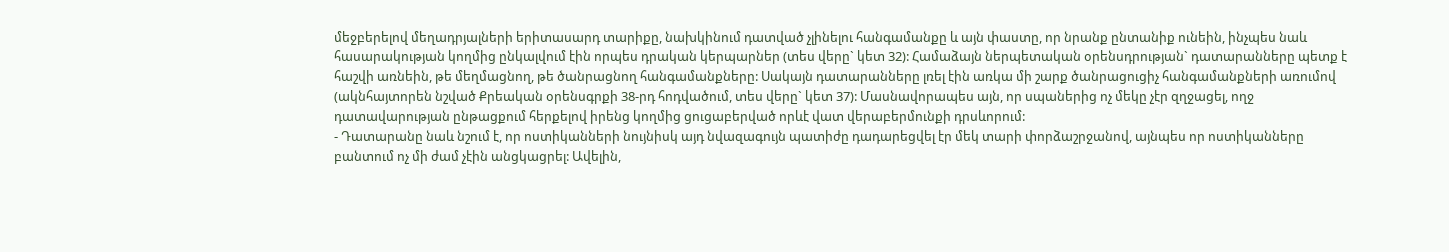մեջբերելով մեղադրյալների երիտասարդ տարիքը, նախկինում դատված չլինելու հանգամանքը և այն փաստը, որ նրանք ընտանիք ունեին, ինչպես նաև հասարակության կողմից ընկալվում էին որպես դրական կերպարներ (տես վերը` կետ 32): Համաձայն ներպետական օրենսդրության` դատարանները պետք է հաշվի առնեին, թե մեղմացնող, թե ծանրացնող հանգամանքները: Սակայն դատարանները լռել էին առկա մի շարք ծանրացուցիչ հանգամանքների առումով (ակնհայտորեն նշված Քրեական օրենսգրքի 38-րդ հոդվածում, տես վերը` կետ 37): Մասնավորապես այն, որ սպաներից ոչ մեկը չէր զղջացել, ողջ դատավարության ընթացքում հերքելով իրենց կողմից ցուցաբերված որևէ վատ վերաբերմունքի դրսևորում:
- Դատարանը նաև նշում է, որ ոստիկանների նույնիսկ այդ նվազագույն պատիժը դադարեցվել էր մեկ տարի փորձաշրջանով, այնպես որ ոստիկանները բանտում ոչ մի ժամ չէին անցկացրել: Ավելին,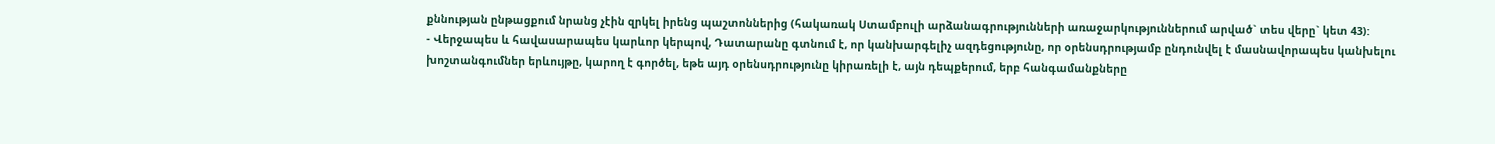քննության ընթացքում նրանց չէին զրկել իրենց պաշտոններից (հակառակ Ստամբուլի արձանագրությունների առաջարկություններում արված` տես վերը` կետ 43):
- Վերջապես և հավասարապես կարևոր կերպով, Դատարանը գտնում է, որ կանխարգելիչ ազդեցությունը, որ օրենսդրությամբ ընդունվել է մասնավորապես կանխելու խոշտանգումներ երևույթը, կարող է գործել, եթե այդ օրենսդրությունը կիրառելի է, այն դեպքերում, երբ հանգամանքները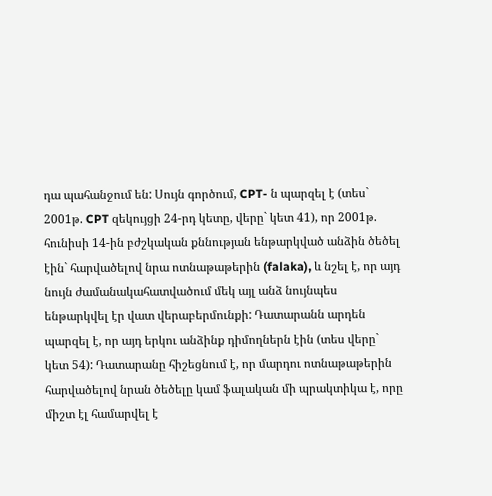դա պահանջում են: Սույն գործում, CPT- ն պարզել է (տես` 2001թ. CPT զեկույցի 24-րդ կետը, վերը` կետ 41), որ 2001թ. հունիսի 14-ին բժշկական քննության ենթարկված անձին ծեծել էին` հարվածելով նրա ոտնաթաթերին (falaka), և նշել է, որ այդ նույն ժամանակահատվածում մեկ այլ անձ նույնպես ենթարկվել էր վատ վերաբերմունքի: Դատարանն արդեն պարզել է, որ այդ երկու անձինք դիմողներն էին (տես վերը` կետ 54): Դատարանը հիշեցնում է, որ մարդու ոտնաթաթերին հարվածելով նրան ծեծելը կամ ֆալական մի պրակտիկա է, որը միշտ էլ համարվել է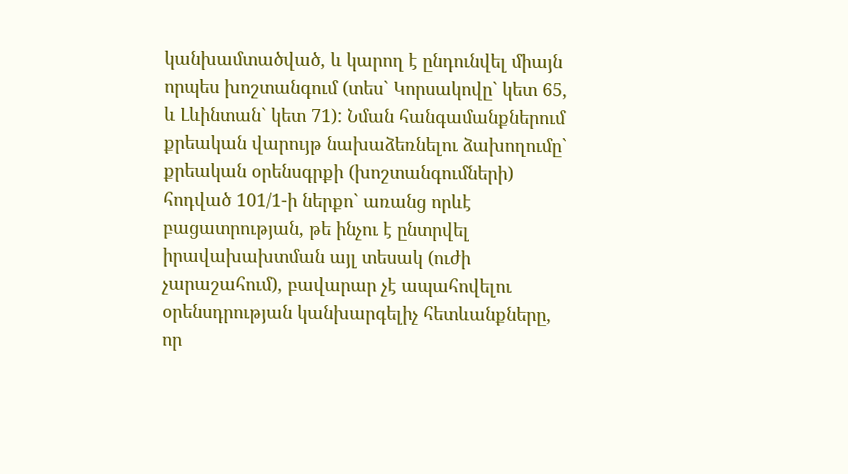կանխամտածված, և կարող է ընդունվել միայն որպես խոշտանգում (տես` Կորսակովը` կետ 65, և Լևինտան` կետ 71): Նման հանգամանքներում քրեական վարույթ նախաձեռնելու ձախողումը` քրեական օրենսգրքի (խոշտանգումների) հոդված 101/1-ի ներքո` առանց որևէ բացատրության, թե ինչու է ընտրվել իրավախախտման այլ տեսակ (ուժի չարաշահում), բավարար չէ ապահովելու օրենսդրության կանխարգելիչ հետևանքները, որ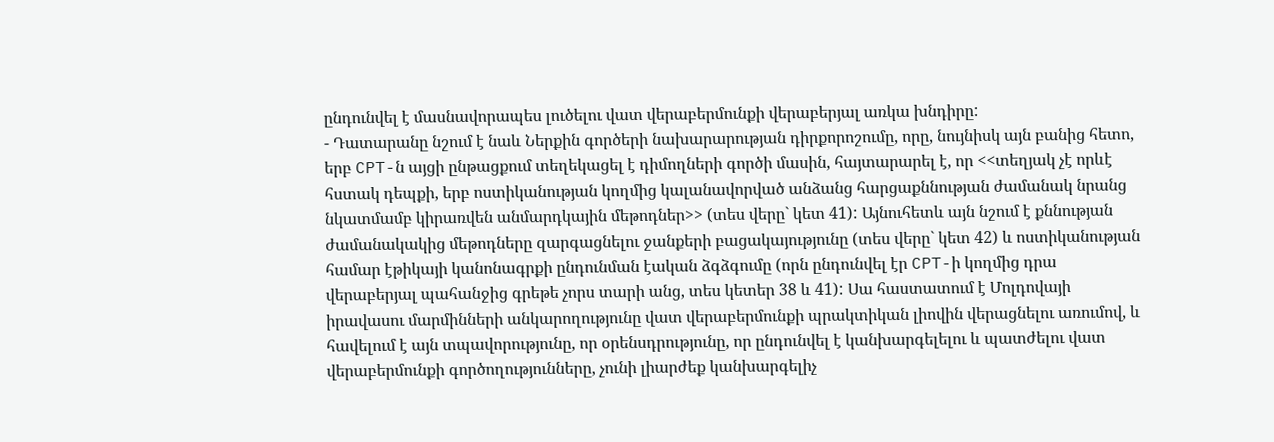ընդունվել է մասնավորապես լուծելու վատ վերաբերմունքի վերաբերյալ առկա խնդիրը:
- Դատարանը նշում է նաև Ներքին գործերի նախարարության դիրքորոշումը, որը, նույնիսկ այն բանից հետո, երբ CPT-ն այցի ընթացքում տեղեկացել է դիմողների գործի մասին, հայտարարել է, որ <<տեղյակ չէ որևէ հստակ դեպքի, երբ ոստիկանության կողմից կալանավորված անձանց հարցաքննության ժամանակ նրանց նկատմամբ կիրառվեն անմարդկային մեթոդներ>> (տես վերը` կետ 41): Այնուհետև այն նշում է քննության ժամանակակից մեթոդները զարգացնելու ջանքերի բացակայությունը (տես վերը` կետ 42) և ոստիկանության համար էթիկայի կանոնագրքի ընդունման էական ձգձգումը (որն ընդունվել էր CPT-ի կողմից դրա վերաբերյալ պահանջից գրեթե չորս տարի անց, տես կետեր 38 և 41): Սա հաստատում է Մոլդովայի իրավասու մարմինների անկարողությունը վատ վերաբերմունքի պրակտիկան լիովին վերացնելու առումով, և հավելում է այն տպավորությունը, որ օրենսդրությունը, որ ընդունվել է կանխարգելելու և պատժելու վատ վերաբերմունքի գործողությունները, չունի լիարժեք կանխարգելիչ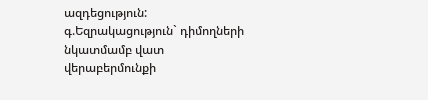ազդեցություն:
գ.Եզրակացություն` դիմողների նկատմամբ վատ վերաբերմունքի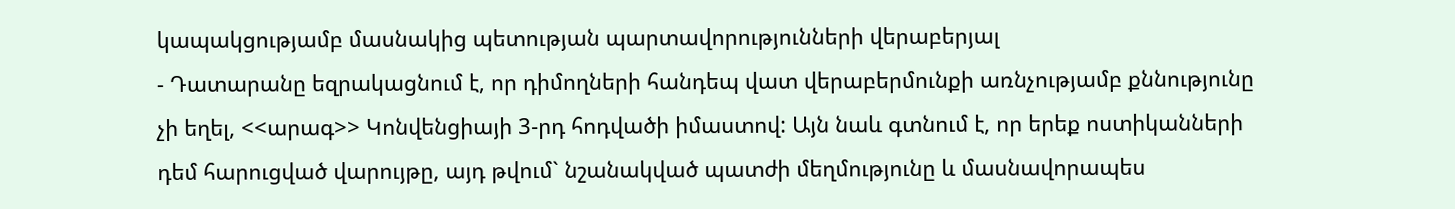կապակցությամբ մասնակից պետության պարտավորությունների վերաբերյալ
- Դատարանը եզրակացնում է, որ դիմողների հանդեպ վատ վերաբերմունքի առնչությամբ քննությունը չի եղել, <<արագ>> Կոնվենցիայի 3-րդ հոդվածի իմաստով: Այն նաև գտնում է, որ երեք ոստիկանների դեմ հարուցված վարույթը, այդ թվում` նշանակված պատժի մեղմությունը և մասնավորապես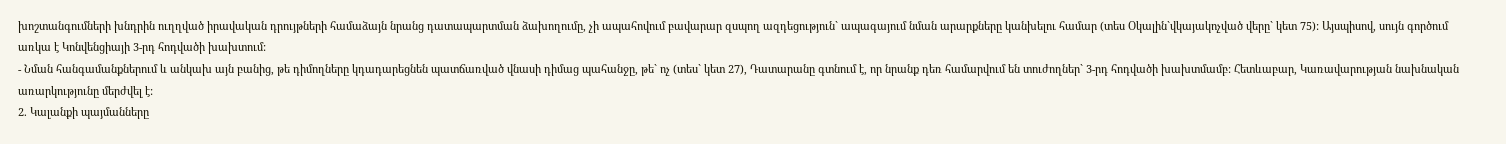խոշտանգումների խնդրին ուղղված իրավական դրույթների համաձայն նրանց դատապարտման ձախողումը, չի ապահովում բավարար զսպող ազդեցություն` ապագայում նման արարքները կանխելու համար (տես Օկալին`վկայակոչված վերը` կետ 75): Այսպիսով, սույն գործում առկա է Կոնվենցիայի 3-րդ հոդվածի խախտում:
- Նման հանգամանքներում և անկախ այն բանից, թե դիմողները կդադարեցնեն պատճառված վնասի դիմաց պահանջը, թե` ոչ (տես` կետ 27), Դատարանը գտնում է, որ նրանք դեռ համարվում են տուժողներ` 3-րդ հոդվածի խախտմամբ: Հետևաբար, Կառավարության նախնական առարկությունը մերժվել է:
2. Կալանքի պայմանները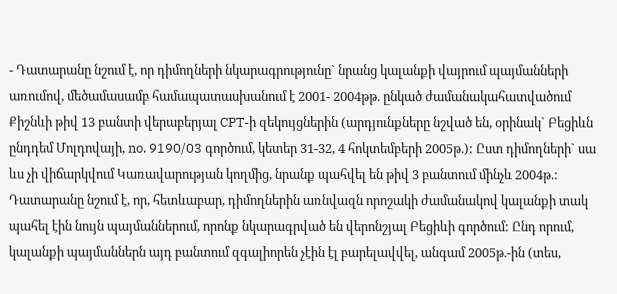- Դատարանը նշում է, որ դիմողների նկարագրությունը` նրանց կալանքի վայրում պայմանների առումով, մեծամասամբ համապատասխանում է 2001- 2004թթ. ընկած ժամանակահատվածում Քիշնևի թիվ 13 բանտի վերաբերյալ CPT-ի զեկույցներին (արդյունքները նշված են, օրինակ` Բեցիևն ընդդեմ Մոլդովայի, no. 9190/03 գործում, կետեր 31-32, 4 հոկտեմբերի 2005թ.): Ըստ դիմողների` սա ևս չի վիճարկվում Կառավարության կողմից, նրանք պահվել են թիվ 3 բանտում մինչև 2004թ.: Դատարանը նշում է, որ, հետևաբար, դիմողներին առնվազն որոշակի ժամանակով կալանքի տակ պահել էին նույն պայմաններում, որոնք նկարագրված են վերոնշյալ Բեցիևի գործում: Ընդ որում, կալանքի պայմաններն այդ բանտում զգալիորեն չէին էլ բարելավվել, անգամ 2005թ.-ին (տես,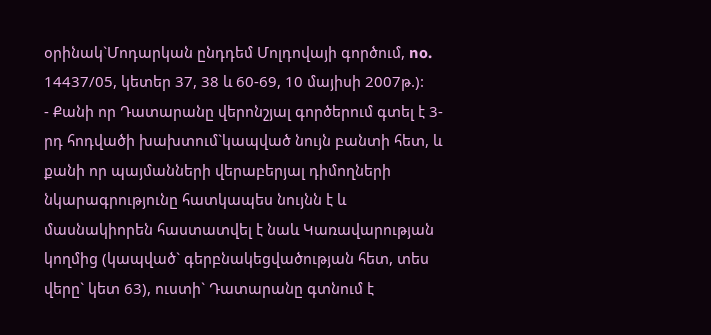օրինակ`Մոդարկան ընդդեմ Մոլդովայի գործում, no. 14437/05, կետեր 37, 38 և 60-69, 10 մայիսի 2007թ.):
- Քանի որ Դատարանը վերոնշյալ գործերում գտել է 3-րդ հոդվածի խախտում`կապված նույն բանտի հետ, և քանի որ պայմանների վերաբերյալ դիմողների նկարագրությունը հատկապես նույնն է և մասնակիորեն հաստատվել է նաև Կառավարության կողմից (կապված` գերբնակեցվածության հետ, տես վերը` կետ 63), ուստի` Դատարանը գտնում է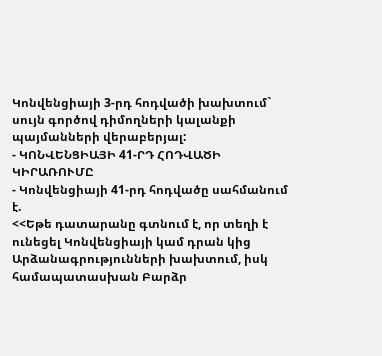Կոնվենցիայի 3-րդ հոդվածի խախտում` սույն գործով դիմողների կալանքի պայմանների վերաբերյալ:
- ԿՈՆՎԵՆՑԻԱՅԻ 41-ՐԴ ՀՈԴՎԱԾԻ ԿԻՐԱՌՈՒՄԸ
- Կոնվենցիայի 41-րդ հոդվածը սահմանում է.
<<Եթե դատարանը գտնում է, որ տեղի է ունեցել Կոնվենցիայի կամ դրան կից Արձանագրությունների խախտում, իսկ համապատասխան Բարձր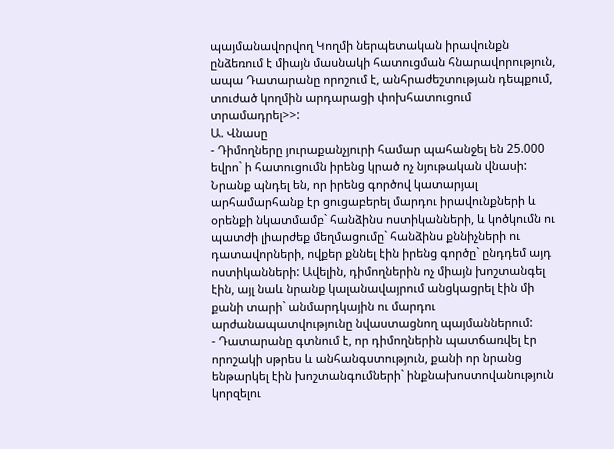պայմանավորվող Կողմի ներպետական իրավունքն ընձեռում է միայն մասնակի հատուցման հնարավորություն, ապա Դատարանը որոշում է, անհրաժեշտության դեպքում, տուժած կողմին արդարացի փոխհատուցում տրամադրել>>:
Ա. Վնասը
- Դիմողները յուրաքանչյուրի համար պահանջել են 25.000 եվրո` ի հատուցումն իրենց կրած ոչ նյութական վնասի: Նրանք պնդել են, որ իրենց գործով կատարյալ արհամարհանք էր ցուցաբերել մարդու իրավունքների և օրենքի նկատմամբ` հանձինս ոստիկանների, և կոծկումն ու պատժի լիարժեք մեղմացումը` հանձինս քննիչների ու դատավորների, ովքեր քննել էին իրենց գործը` ընդդեմ այդ ոստիկանների: Ավելին, դիմողներին ոչ միայն խոշտանգել էին, այլ նաև նրանք կալանավայրում անցկացրել էին մի քանի տարի` անմարդկային ու մարդու արժանապատվությունը նվաստացնող պայմաններում:
- Դատարանը գտնում է, որ դիմողներին պատճառվել էր որոշակի սթրես և անհանգստություն, քանի որ նրանց ենթարկել էին խոշտանգումների` ինքնախոստովանություն կորզելու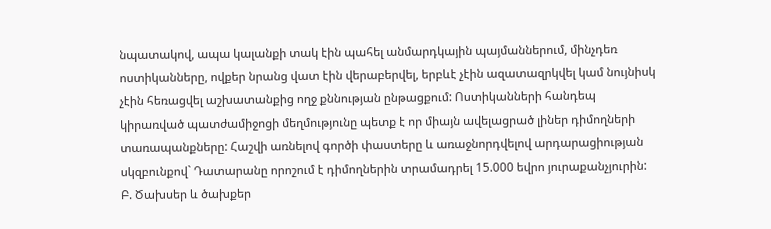նպատակով, ապա կալանքի տակ էին պահել անմարդկային պայմաններում, մինչդեռ ոստիկանները, ովքեր նրանց վատ էին վերաբերվել, երբևէ չէին ազատազրկվել կամ նույնիսկ չէին հեռացվել աշխատանքից ողջ քննության ընթացքում: Ոստիկանների հանդեպ կիրառված պատժամիջոցի մեղմությունը պետք է որ միայն ավելացրած լիներ դիմողների տառապանքները: Հաշվի առնելով գործի փաստերը և առաջնորդվելով արդարացիության սկզբունքով` Դատարանը որոշում է դիմողներին տրամադրել 15.000 եվրո յուրաքանչյուրին:
Բ. Ծախսեր և ծախքեր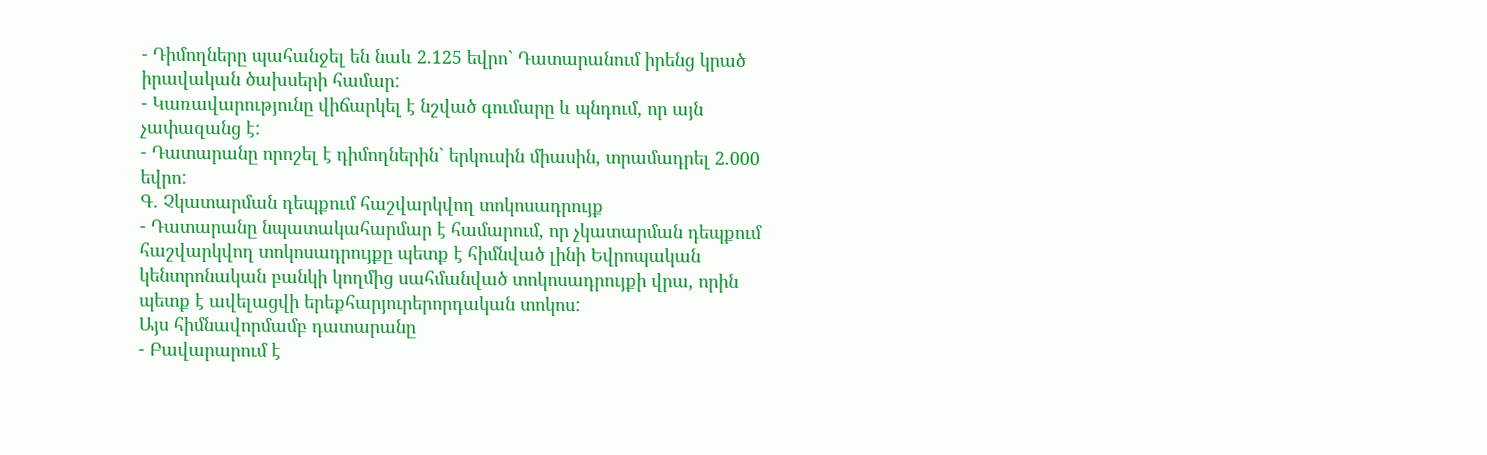- Դիմողները պահանջել են նաև 2.125 եվրո` Դատարանում իրենց կրած իրավական ծախսերի համար:
- Կառավարությունը վիճարկել է նշված գումարը և պնդում, որ այն չափազանց է:
- Դատարանը որոշել է դիմողներին` երկուսին միասին, տրամադրել 2.000 եվրո:
Գ. Չկատարման դեպքում հաշվարկվող տոկոսադրույք
- Դատարանը նպատակահարմար է համարում, որ չկատարման դեպքում հաշվարկվող տոկոսադրույքը պետք է հիմնված լինի Եվրոպական կենտրոնական բանկի կողմից սահմանված տոկոսադրույքի վրա, որին պետք է ավելացվի երեքհարյուրերորդական տոկոս:
Այս հիմնավորմամբ դատարանը
- Բավարարում է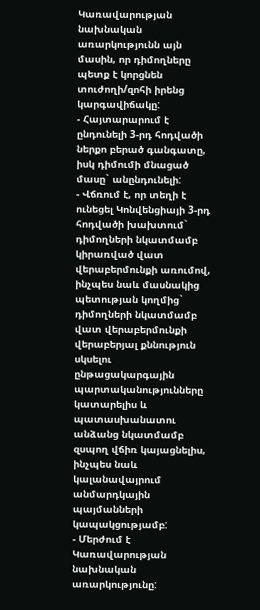Կառավարության նախնական առարկությունն այն մասին, որ դիմողները պետք է կորցնեն տուժողի/զոհի իրենց կարգավիճակը:
- Հայտարարում է ընդունելի 3-րդ հոդվածի ներքո բերած գանգատը, իսկ դիմումի մնացած մասը` անընդունելի:
- Վճռում է, որ տեղի է ունեցել Կոնվենցիայի 3-րդ հոդվածի խախտում` դիմողների նկատմամբ կիրառված վատ վերաբերմունքի առումով, ինչպես նաև մասնակից պետության կողմից` դիմողների նկատմամբ վատ վերաբերմունքի վերաբերյալ քննություն սկսելու ընթացակարգային պարտականությունները կատարելիս և պատասխանատու անձանց նկատմամբ զսպող վճիռ կայացնելիս, ինչպես նաև կալանավայրում անմարդկային պայմանների կապակցությամբ:
- Մերժում է Կառավարության նախնական առարկությունը: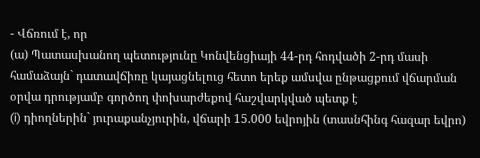- Վճռում է, որ
(ա) Պատասխանող պետությունը Կոնվենցիայի 44-րդ հոդվածի 2-րդ մասի համաձայն` դատավճիռը կայացնելուց հետո երեք ամսվա ընթացքում վճարման օրվա դրությամբ գործող փոխարժեքով հաշվարկված պետք է
(i) դիողներին` յուրաքանչյուրին, վճարի 15.000 եվրոյին (տասնհինգ հազար եվրո)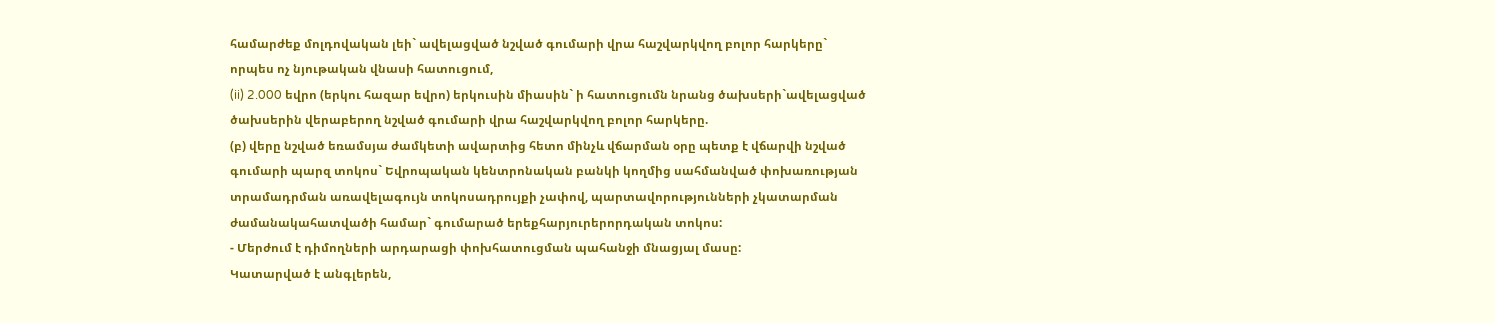համարժեք մոլդովական լեի` ավելացված նշված գումարի վրա հաշվարկվող բոլոր հարկերը` որպես ոչ նյութական վնասի հատուցում,
(ii) 2.000 եվրո (երկու հազար եվրո) երկուսին միասին` ի հատուցումն նրանց ծախսերի`ավելացված ծախսերին վերաբերող նշված գումարի վրա հաշվարկվող բոլոր հարկերը.
(բ) վերը նշված եռամսյա ժամկետի ավարտից հետո մինչև վճարման օրը պետք է վճարվի նշված գումարի պարզ տոկոս` Եվրոպական կենտրոնական բանկի կողմից սահմանված փոխառության տրամադրման առավելագույն տոկոսադրույքի չափով, պարտավորությունների չկատարման ժամանակահատվածի համար` գումարած երեքհարյուրերորդական տոկոս:
- Մերժում է դիմողների արդարացի փոխհատուցման պահանջի մնացյալ մասը:
Կատարված է անգլերեն,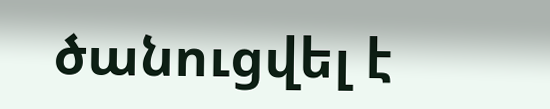ծանուցվել է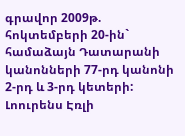գրավոր 2009թ. հոկտեմբերի 20-ին` համաձայն Դատարանի կանոնների 77-րդ կանոնի 2-րդ և 3-րդ կետերի:
Լոուրենս Էռլի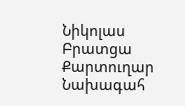Նիկոլաս Բրատցա
Քարտուղար Նախագահ